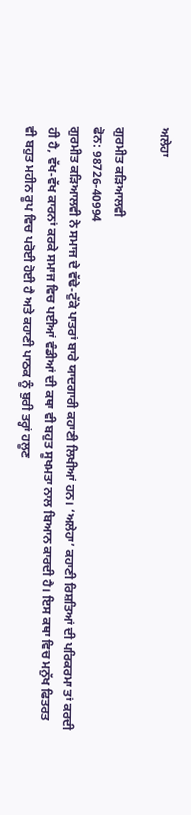ਅਲੇਹਾ

ਗੁਰਮੀਤ ਕੜਿਆਲਵੀ
ਫੋਨ: 98726-40994
ਗੁਰਮੀਤ ਕੜਿਆਲਵੀ ਨੇ ਸਮਾਜ ਦੇ ਵੱਢੇ-ਟੁੱਕੇ ਪਾਤਰਾਂ ਬਾਰੇ ਯਾਦਗਾਰੀ ਕਹਾਣੀ ਲਿਖੀਆਂ ਹਨ। ‘ਅਲੇਹਾ’ ਕਹਾਣੀ ਰਿਸ਼ਤਿਆਂ ਦੀ ਪਰਿਕਰਮਾ ਤਾਂ ਕਰਦੀ ਹੀ ਹੈ, ਵੱਖ-ਵੱਖ ਕਾਰਨਾਂ ਕਰਕੇ ਸਮਾਜ ਵਿਚ ਪਈਆਂ ਵੰਡੀਆਂ ਦੀ ਕਥਾ ਵੀ ਬਹੁਤ ਸੂਖਮਤਾ ਨਾਲ ਬਿਆਨ ਕਾਰਦੀ ਹੈ। ਇਸ ਕਥਾ ਵਿਚ ਮਨੁੱਖ ਫਿਤਰਤ ਵੀ ਬਹੁਤ ਮਹੀਨ ਰੂਪ ਵਿਚ ਪਰੋਈ ਹੋਈ ਹੈ ਅਤੇ ਕਹਾਣੀ ਪਾਠਕ ਨੂੰ ਬੁਰੀ ਤਰ੍ਹਾਂ ਹਲੂਣ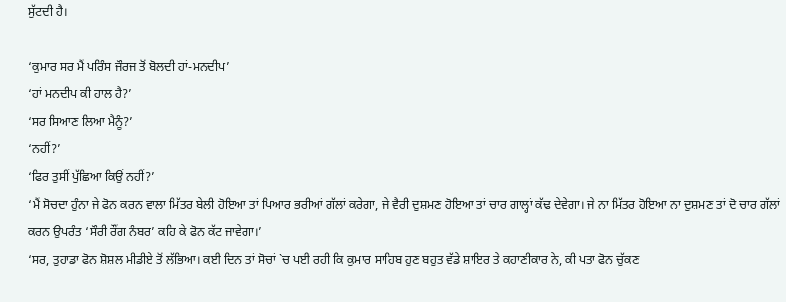ਸੁੱਟਦੀ ਹੈ।

‘ਕੁਮਾਰ ਸਰ ਮੈਂ ਪਰਿੰਸ ਜੌਰਜ ਤੋਂ ਬੋਲਦੀ ਹਾਂ-ਮਨਦੀਪ’
‘ਹਾਂ ਮਨਦੀਪ ਕੀ ਹਾਲ ਹੈ?’
‘ਸਰ ਸਿਆਣ ਲਿਆ ਮੈਨੂੰ?’
‘ਨਹੀਂ?’
‘ਫਿਰ ਤੁਸੀਂ ਪੁੱਛਿਆ ਕਿਉਂ ਨਹੀਂ?’
‘ਮੈਂ ਸੋਚਦਾ ਹੁੰਨਾ ਜੇ ਫੋਨ ਕਰਨ ਵਾਲਾ ਮਿੱਤਰ ਬੇਲੀ ਹੋਇਆ ਤਾਂ ਪਿਆਰ ਭਰੀਆਂ ਗੱਲਾਂ ਕਰੇਗਾ, ਜੇ ਵੈਰੀ ਦੁਸ਼ਮਣ ਹੋਇਆ ਤਾਂ ਚਾਰ ਗਾਲ੍ਹਾਂ ਕੱਢ ਦੇਵੇਗਾ। ਜੇ ਨਾ ਮਿੱਤਰ ਹੋਇਆ ਨਾ ਦੁਸ਼ਮਣ ਤਾਂ ਦੋ ਚਾਰ ਗੱਲਾਂ ਕਰਨ ਉਪਰੰਤ ‘ਸੌਰੀ ਰੌਂਗ ਨੰਬਰ’ ਕਹਿ ਕੇ ਫੋਨ ਕੱਟ ਜਾਵੇਗਾ।’
‘ਸਰ, ਤੁਹਾਡਾ ਫੋਨ ਸ਼ੋਸ਼ਲ ਮੀਡੀਏ ਤੋਂ ਲੱਭਿਆ। ਕਈ ਦਿਨ ਤਾਂ ਸੋਚਾਂ `ਚ ਪਈ ਰਹੀ ਕਿ ਕੁਮਾਰ ਸਾਹਿਬ ਹੁਣ ਬਹੁਤ ਵੱਡੇ ਸ਼ਾਇਰ ਤੇ ਕਹਾਣੀਕਾਰ ਨੇ, ਕੀ ਪਤਾ ਫੋਨ ਚੁੱਕਣ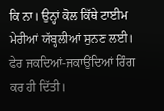ਕਿ ਨਾ। ਉਨ੍ਹਾਂ ਕੋਲ ਕਿੱਥੇ ਟਾਈਮ ਮੇਰੀਆਂ ਯੱਬ੍ਹਲੀਆਂ ਸੁਨਣ ਲਈ। ਫੇਰ ਜਕਦਿਆਂ-ਜਕਾਉਂਦਿਆਂ ਰਿੰਗ ਕਰ ਹੀ ਦਿੱਤੀ।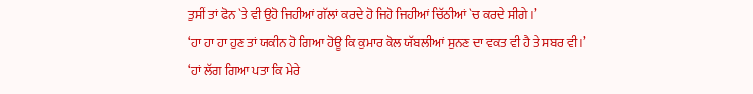ਤੁਸੀਂ ਤਾਂ ਫੋਨ `ਤੇ ਵੀ ਉਹੋ ਜਿਹੀਆਂ ਗੱਲਾਂ ਕਰਦੇ ਹੋ ਜਿਹੋ ਜਿਹੀਆਂ ਚਿੱਠੀਆਂ `ਚ ਕਰਦੇ ਸੀਗੇ।’
‘ਹਾ ਹਾ ਹਾ ਹੁਣ ਤਾਂ ਯਕੀਨ ਹੋ ਗਿਆ ਹੋਊ ਕਿ ਕੁਮਾਰ ਕੋਲ ਯੱਬਲੀਆਂ ਸੁਨਣ ਦਾ ਵਕਤ ਵੀ ਹੈ ਤੇ ਸਬਰ ਵੀ।’
‘ਹਾਂ ਲੱਗ ਗਿਆ ਪਤਾ ਕਿ ਮੇਰੇ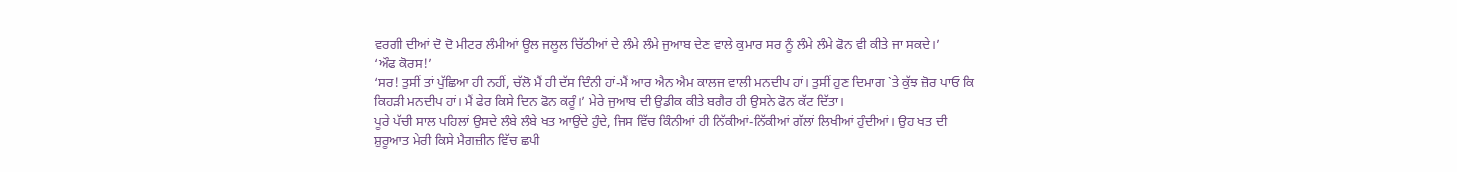ਵਰਗੀ ਦੀਆਂ ਦੋ ਦੋ ਮੀਟਰ ਲੰਮੀਆਂ ਊਲ ਜਲੂਲ ਚਿੱਠੀਆਂ ਦੇ ਲੰਮੇ ਲੰਮੇ ਜੁਆਬ ਦੇਣ ਵਾਲੇ ਕੁਮਾਰ ਸਰ ਨੂੰ ਲੰਮੇ ਲੰਮੇ ਫੋਨ ਵੀ ਕੀਤੇ ਜਾ ਸਕਦੇ।’
‘ਔਫ ਕੋਰਸ!’
‘ਸਰ! ਤੁਸੀਂ ਤਾਂ ਪੁੱਛਿਆ ਹੀ ਨਹੀਂ, ਚੱਲੋ ਮੈਂ ਹੀ ਦੱਸ ਦਿੰਨੀ ਹਾਂ-ਮੈਂ ਆਰ ਐਨ ਐਮ ਕਾਲਜ ਵਾਲੀ ਮਨਦੀਪ ਹਾਂ। ਤੁਸੀਂ ਹੁਣ ਦਿਮਾਗ `ਤੇ ਕੁੱਝ ਜ਼ੋਰ ਪਾਓ ਕਿ ਕਿਹੜੀ ਮਨਦੀਪ ਹਾਂ। ਮੈਂ ਫੇਰ ਕਿਸੇ ਦਿਨ ਫੋਨ ਕਰੂੰ।’ ਮੇਰੇ ਜੁਆਬ ਦੀ ਉਡੀਕ ਕੀਤੇ ਬਗੈਰ ਹੀ ਉਸਨੇ ਫੋਨ ਕੱਟ ਦਿੱਤਾ।
ਪੂਰੇ ਪੱਚੀ ਸਾਲ ਪਹਿਲਾਂ ਉਸਦੇ ਲੰਬੇ ਲੰਬੇ ਖਤ ਆਉਂਦੇ ਹੁੰਦੇ, ਜਿਸ ਵਿੱਚ ਕਿੰਨੀਆਂ ਹੀ ਨਿੱਕੀਆਂ-ਨਿੱਕੀਆਂ ਗੱਲਾਂ ਲਿਖੀਆਂ ਹੁੰਦੀਆਂ। ਉਹ ਖਤ ਦੀ ਸ਼ੁਰੂਆਤ ਮੇਰੀ ਕਿਸੇ ਮੈਗਜ਼ੀਨ ਵਿੱਚ ਛਪੀ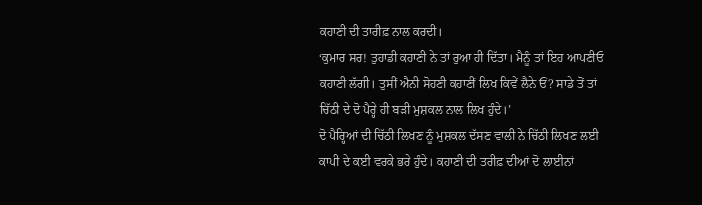ਕਹਾਣੀ ਦੀ ਤਾਰੀਫ਼ ਨਾਲ ਕਰਦੀ।
‘ਕੁਮਾਰ ਸਰ! ਤੁਹਾਡੀ ਕਹਾਣੀ ਨੇ ਤਾਂ ਰੁਆ ਹੀ ਦਿੱਤਾ। ਮੈਨੂੰ ਤਾਂ ਇਹ ਆਪਣੀਓ ਕਹਾਣੀ ਲੱਗੀ। ਤੁਸੀਂ ਐਨੀ ਸੋਹਣੀ ਕਹਾਣੀਂ ਲਿਖ ਕਿਵੇਂ ਲੈਨੇ ਓਂ? ਸਾਡੇ ਤੋਂ ਤਾਂ ਚਿੱਠੀ ਦੇ ਦੋ ਪੈਰ੍ਹੇ ਹੀ ਬੜੀ ਮੁਸ਼ਕਲ ਨਾਲ ਲਿਖ ਹੁੰਦੇ।’
ਦੋ ਪੈਰ੍ਹਿਆਂ ਦੀ ਚਿੱਠੀ ਲਿਖਣ ਨੂੰ ਮੁਸ਼ਕਲ ਦੱਸਣ ਵਾਲੀ ਨੇ ਚਿੱਠੀ ਲਿਖਣ ਲਈ ਕਾਪੀ ਦੇ ਕਈ ਵਰਕੇ ਭਰੇ ਹੁੰਦੇ। ਕਹਾਣੀ ਦੀ ਤਰੀਫ਼ ਦੀਆਂ ਦੋ ਲਾਈਨਾਂ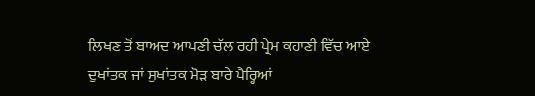ਲਿਖਣ ਤੋਂ ਬਾਅਦ ਆਪਣੀ ਚੱਲ ਰਹੀ ਪ੍ਰੇਮ ਕਹਾਣੀ ਵਿੱਚ ਆਏ ਦੁਖਾਂਤਕ ਜਾਂ ਸੁਖਾਂਤਕ ਮੋੜ ਬਾਰੇ ਪੈਰ੍ਹਿਆਂ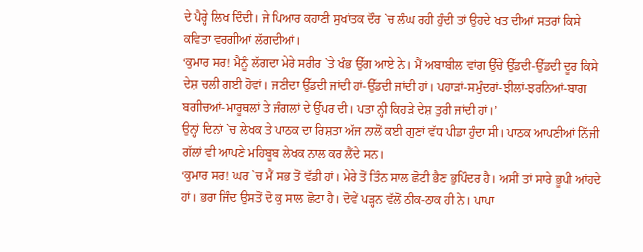ਦੇ ਪੈਰ੍ਹੇ ਲਿਖ ਦਿੰਦੀ। ਜੇ ਪਿਆਰ ਕਹਾਣੀ ਸੁਖਾਂਤਕ ਦੌਰ `ਚ ਲੰਘ ਰਹੀ ਹੁੰਦੀ ਤਾਂ ਉਹਦੇ ਖਤ ਦੀਆਂ ਸਤਰਾਂ ਕਿਸੇ ਕਵਿਤਾ ਵਰਗੀਆਂ ਲੱਗਦੀਆਂ।
‘ਕੁਮਾਰ ਸਰ! ਮੈਨੂੰ ਲੱਗਦਾ ਮੇਰੇ ਸਰੀਰ `ਤੇ ਖੰਭ ਉੱਗ ਆਏ ਨੇ। ਮੈਂ ਅਬਾਬੀਲ ਵਾਂਗ ਉੱਚੇ ਉੱਡਦੀ-ਉੱਡਦੀ ਦੂਰ ਕਿਸੇ ਦੇਸ਼ ਚਲੀ ਗਈ ਹੋਵਾਂ। ਜਣੀਦਾ ਉੱਡਦੀ ਜਾਂਦੀ ਹਾਂ-ਉੱਡਦੀ ਜਾਂਦੀ ਹਾਂ। ਪਹਾੜਾਂ-ਸਮੁੰਦਰਾਂ-ਝੀਲਾਂ-ਝਰਨਿਆਂ-ਬਾਗ ਬਗੀਚਆਂ-ਮਾਰੂਥਲਾਂ ਤੇ ਜੰਗਲਾਂ ਦੇ ਉੱਪਰ ਦੀ। ਪਤਾ ਨ੍ਹੀ ਕਿਹੜੇ ਦੇਸ਼ ਤੁਰੀ ਜਾਂਦੀ ਹਾਂ।’
ਉਨ੍ਹਾਂ ਦਿਨਾਂ `ਚ ਲੇਖਕ ਤੇ ਪਾਠਕ ਦਾ ਰਿਸ਼ਤਾ ਅੱਜ ਨਾਲੋਂ ਕਈ ਗੁਣਾਂ ਵੱਧ ਪੀਡਾ ਹੁੰਦਾ ਸੀ। ਪਾਠਕ ਆਪਣੀਆਂ ਨਿੱਜੀ ਗੱਲਾਂ ਵੀ ਆਪਣੇ ਮਹਿਬੂਬ ਲੇਖਕ ਨਾਲ ਕਰ ਲੈਂਦੇ ਸਨ।
‘ਕੁਮਾਰ ਸਰ! ਘਰ `ਚ ਮੈਂ ਸਭ ਤੋਂ ਵੱਡੀ ਹਾਂ। ਮੇਰੇ ਤੋਂ ਤਿੰਨ ਸਾਲ ਛੋਟੀ ਭੈਣ ਭੁਪਿੰਦਰ ਹੈ। ਅਸੀਂ ਤਾਂ ਸਾਰੇ ਭੂਪੀ ਆਂਹਦੇ ਹਾਂ। ਭਰਾ ਜਿੰਦ ਉਸਤੋਂ ਦੋ ਕੁ ਸਾਲ ਛੋਟਾ ਹੈ। ਦੋਵੇਂ ਪੜ੍ਹਨ ਵੱਲੋਂ ਠੀਕ-ਠਾਕ ਹੀ ਨੇ। ਪਾਪਾ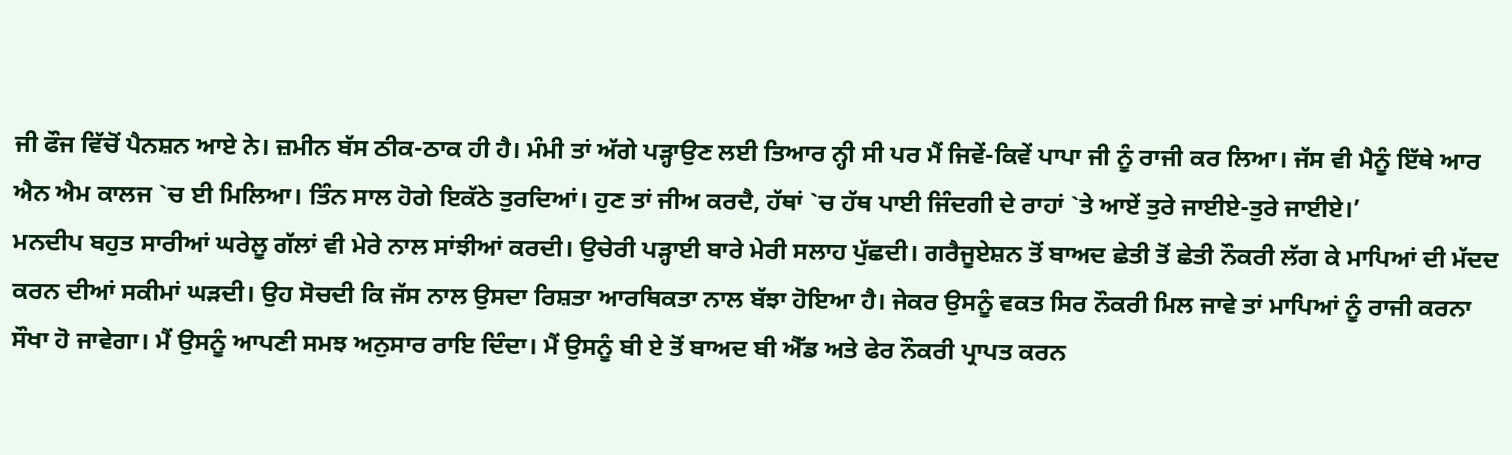ਜੀ ਫੌਜ ਵਿੱਚੋਂ ਪੈਨਸ਼ਨ ਆਏ ਨੇ। ਜ਼ਮੀਨ ਬੱਸ ਠੀਕ-ਠਾਕ ਹੀ ਹੈ। ਮੰਮੀ ਤਾਂ ਅੱਗੇ ਪੜ੍ਹਾਉਣ ਲਈ ਤਿਆਰ ਨ੍ਹੀ ਸੀ ਪਰ ਮੈਂ ਜਿਵੇਂ-ਕਿਵੇਂ ਪਾਪਾ ਜੀ ਨੂੰ ਰਾਜੀ ਕਰ ਲਿਆ। ਜੱਸ ਵੀ ਮੈਨੂੰ ਇੱਥੇ ਆਰ ਐਨ ਐਮ ਕਾਲਜ `ਚ ਈ ਮਿਲਿਆ। ਤਿੰਨ ਸਾਲ ਹੋਗੇ ਇਕੱਠੇ ਤੁਰਦਿਆਂ। ਹੁਣ ਤਾਂ ਜੀਅ ਕਰਦੈ, ਹੱਥਾਂ `ਚ ਹੱਥ ਪਾਈ ਜਿੰਦਗੀ ਦੇ ਰਾਹਾਂ `ਤੇ ਆਏਂ ਤੁਰੇ ਜਾਈਏ-ਤੁਰੇ ਜਾਈਏ।’
ਮਨਦੀਪ ਬਹੁਤ ਸਾਰੀਆਂ ਘਰੇਲੂ ਗੱਲਾਂ ਵੀ ਮੇਰੇ ਨਾਲ ਸਾਂਝੀਆਂ ਕਰਦੀ। ਉਚੇਰੀ ਪੜ੍ਹਾਈ ਬਾਰੇ ਮੇਰੀ ਸਲਾਹ ਪੁੱਛਦੀ। ਗਰੈਜੂਏਸ਼ਨ ਤੋਂ ਬਾਅਦ ਛੇਤੀ ਤੋਂ ਛੇਤੀ ਨੌਕਰੀ ਲੱਗ ਕੇ ਮਾਪਿਆਂ ਦੀ ਮੱਦਦ ਕਰਨ ਦੀਆਂ ਸਕੀਮਾਂ ਘੜਦੀ। ਉਹ ਸੋਚਦੀ ਕਿ ਜੱਸ ਨਾਲ ਉਸਦਾ ਰਿਸ਼ਤਾ ਆਰਥਿਕਤਾ ਨਾਲ ਬੱਝਾ ਹੋਇਆ ਹੈ। ਜੇਕਰ ਉਸਨੂੰ ਵਕਤ ਸਿਰ ਨੌਕਰੀ ਮਿਲ ਜਾਵੇ ਤਾਂ ਮਾਪਿਆਂ ਨੂੰ ਰਾਜੀ ਕਰਨਾ ਸੌਖਾ ਹੋ ਜਾਵੇਗਾ। ਮੈਂ ਉਸਨੂੰ ਆਪਣੀ ਸਮਝ ਅਨੁਸਾਰ ਰਾਇ ਦਿੰਦਾ। ਮੈਂ ਉਸਨੂੰ ਬੀ ਏ ਤੋਂ ਬਾਅਦ ਬੀ ਐੱਡ ਅਤੇ ਫੇਰ ਨੌਕਰੀ ਪ੍ਰਾਪਤ ਕਰਨ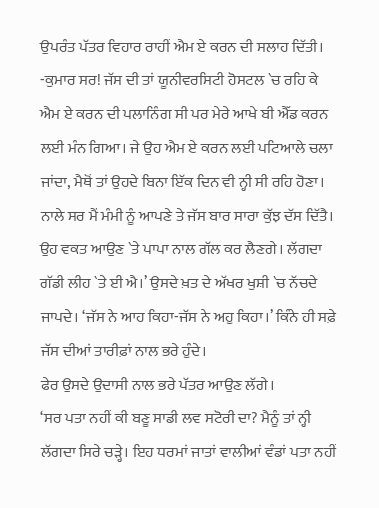ਉਪਰੰਤ ਪੱਤਰ ਵਿਹਾਰ ਰਾਹੀਂ ਐਮ ਏ ਕਰਨ ਦੀ ਸਲਾਹ ਦਿੱਤੀ।
-ਕੁਮਾਰ ਸਰ! ਜੱਸ ਦੀ ਤਾਂ ਯੂਨੀਵਰਸਿਟੀ ਹੋਸਟਲ `ਚ ਰਹਿ ਕੇ ਐਮ ਏ ਕਰਨ ਦੀ ਪਲਾਨਿੰਗ ਸੀ ਪਰ ਮੇਰੇ ਆਖੇ ਬੀ ਐੱਡ ਕਰਨ ਲਈ ਮੰਨ ਗਿਆ। ਜੇ ਉਹ ਐਮ ਏ ਕਰਨ ਲਈ ਪਟਿਆਲੇ ਚਲਾ ਜਾਂਦਾ, ਮੈਥੋਂ ਤਾਂ ਉਹਦੇ ਬਿਨਾ ਇੱਕ ਦਿਨ ਵੀ ਨ੍ਹੀ ਸੀ ਰਹਿ ਹੋਣਾ। ਨਾਲੇ ਸਰ ਮੈਂ ਮੰਮੀ ਨੂੰ ਆਪਣੇ ਤੇ ਜੱਸ ਬਾਰ ਸਾਰਾ ਕੁੱਝ ਦੱਸ ਦਿੱਤੈ। ਉਹ ਵਕਤ ਆਉਣ `ਤੇ ਪਾਪਾ ਨਾਲ ਗੱਲ ਕਰ ਲੈਣਗੇ। ਲੱਗਦਾ ਗੱਡੀ ਲੀਹ `ਤੇ ਈ ਐ।’ ਉਸਦੇ ਖ਼ਤ ਦੇ ਅੱਖਰ ਖੁਸ਼ੀ `ਚ ਨੱਚਦੇ ਜਾਪਦੇ। ‘ਜੱਸ ਨੇ ਆਹ ਕਿਹਾ-ਜੱਸ ਨੇ ਅਹੁ ਕਿਹਾ।’ ਕਿੰਨੇ ਹੀ ਸਫ਼ੇ ਜੱਸ ਦੀਆਂ ਤਾਰੀਫ਼ਾਂ ਨਾਲ ਭਰੇ ਹੁੰਦੇ।
ਫੇਰ ਉਸਦੇ ਉਦਾਸੀ ਨਾਲ ਭਰੇ ਪੱਤਰ ਆਉਣ ਲੱਗੇ।
‘ਸਰ ਪਤਾ ਨਹੀਂ ਕੀ ਬਣੂ ਸਾਡੀ ਲਵ ਸਟੋਰੀ ਦਾ? ਮੈਨੂੰ ਤਾਂ ਨ੍ਹੀ ਲੱਗਦਾ ਸਿਰੇ ਚੜ੍ਹੇ। ਇਹ ਧਰਮਾਂ ਜਾਤਾਂ ਵਾਲੀਆਂ ਵੰਡਾਂ ਪਤਾ ਨਹੀਂ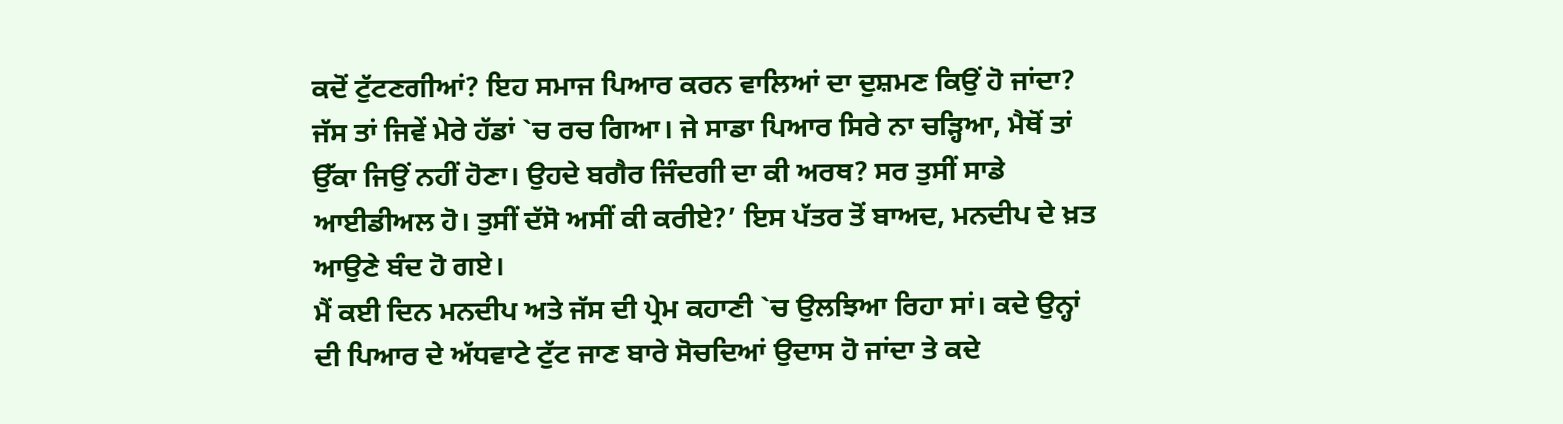ਕਦੋਂ ਟੁੱਟਣਗੀਆਂ? ਇਹ ਸਮਾਜ ਪਿਆਰ ਕਰਨ ਵਾਲਿਆਂ ਦਾ ਦੁਸ਼ਮਣ ਕਿਉਂ ਹੋ ਜਾਂਦਾ? ਜੱਸ ਤਾਂ ਜਿਵੇਂ ਮੇਰੇ ਹੱਡਾਂ `ਚ ਰਚ ਗਿਆ। ਜੇ ਸਾਡਾ ਪਿਆਰ ਸਿਰੇ ਨਾ ਚੜ੍ਹਿਆ, ਮੈਥੋਂ ਤਾਂ ਉੱਕਾ ਜਿਉਂ ਨਹੀਂ ਹੋਣਾ। ਉਹਦੇ ਬਗੈਰ ਜਿੰਦਗੀ ਦਾ ਕੀ ਅਰਥ? ਸਰ ਤੁਸੀਂ ਸਾਡੇ ਆਈਡੀਅਲ ਹੋ। ਤੁਸੀਂ ਦੱਸੋ ਅਸੀਂ ਕੀ ਕਰੀਏ?’ ਇਸ ਪੱਤਰ ਤੋਂ ਬਾਅਦ, ਮਨਦੀਪ ਦੇ ਖ਼ਤ ਆਉਣੇ ਬੰਦ ਹੋ ਗਏ।
ਮੈਂ ਕਈ ਦਿਨ ਮਨਦੀਪ ਅਤੇ ਜੱਸ ਦੀ ਪ੍ਰੇਮ ਕਹਾਣੀ `ਚ ਉਲਝਿਆ ਰਿਹਾ ਸਾਂ। ਕਦੇ ਉਨ੍ਹਾਂ ਦੀ ਪਿਆਰ ਦੇ ਅੱਧਵਾਟੇ ਟੁੱਟ ਜਾਣ ਬਾਰੇ ਸੋਚਦਿਆਂ ਉਦਾਸ ਹੋ ਜਾਂਦਾ ਤੇ ਕਦੇ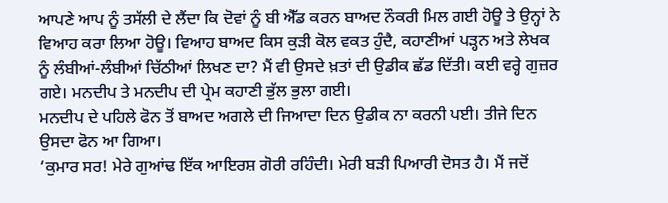ਆਪਣੇ ਆਪ ਨੂੰ ਤਸੱਲੀ ਦੇ ਲੈਂਦਾ ਕਿ ਦੋਵਾਂ ਨੂੰ ਬੀ ਐੱਡ ਕਰਨ ਬਾਅਦ ਨੌਕਰੀ ਮਿਲ ਗਈ ਹੋਊ ਤੇ ਉਨ੍ਹਾਂ ਨੇ ਵਿਆਹ ਕਰਾ ਲਿਆ ਹੋਊ। ਵਿਆਹ ਬਾਅਦ ਕਿਸ ਕੁੜੀ ਕੋਲ ਵਕਤ ਹੁੰਦੈ, ਕਹਾਣੀਆਂ ਪੜ੍ਹਨ ਅਤੇ ਲੇਖਕ ਨੂੰ ਲੰਬੀਆਂ-ਲੰਬੀਆਂ ਚਿੱਠੀਆਂ ਲਿਖਣ ਦਾ? ਮੈਂ ਵੀ ਉਸਦੇ ਖ਼ਤਾਂ ਦੀ ਉਡੀਕ ਛੱਡ ਦਿੱਤੀ। ਕਈ ਵਰ੍ਹੇ ਗੁਜ਼ਰ ਗਏ। ਮਨਦੀਪ ਤੇ ਮਨਦੀਪ ਦੀ ਪ੍ਰੇਮ ਕਹਾਣੀ ਭੁੱਲ ਭੁਲਾ ਗਈ।
ਮਨਦੀਪ ਦੇ ਪਹਿਲੇ ਫੋਨ ਤੋਂ ਬਾਅਦ ਅਗਲੇ ਦੀ ਜਿਆਦਾ ਦਿਨ ਉਡੀਕ ਨਾ ਕਰਨੀ ਪਈ। ਤੀਜੇ ਦਿਨ ਉਸਦਾ ਫੋਨ ਆ ਗਿਆ।
‘ਕੁਮਾਰ ਸਰ! ਮੇਰੇ ਗੁਆਂਢ ਇੱਕ ਆਇਰਸ਼ ਗੋਰੀ ਰਹਿੰਦੀ। ਮੇਰੀ ਬੜੀ ਪਿਆਰੀ ਦੋਸਤ ਹੈ। ਮੈਂ ਜਦੋਂ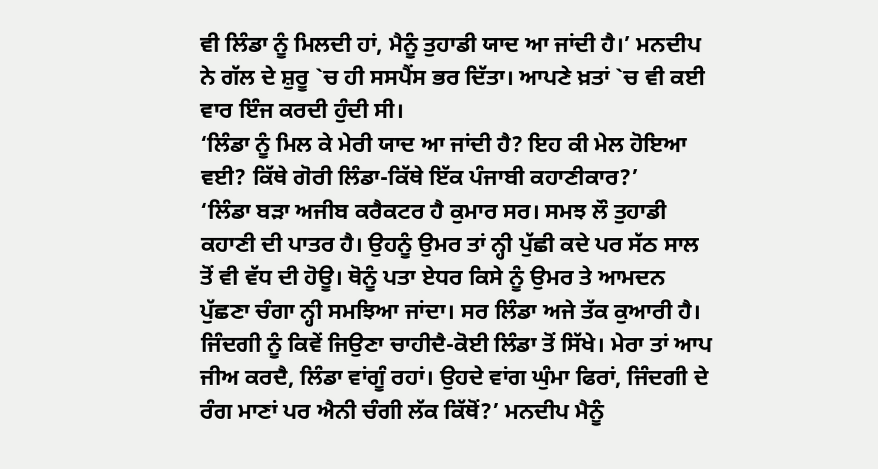ਵੀ ਲਿੰਡਾ ਨੂੰ ਮਿਲਦੀ ਹਾਂ, ਮੈਨੂੰ ਤੁਹਾਡੀ ਯਾਦ ਆ ਜਾਂਦੀ ਹੈ।’ ਮਨਦੀਪ ਨੇ ਗੱਲ ਦੇ ਸ਼ੁਰੂ `ਚ ਹੀ ਸਸਪੈਂਸ ਭਰ ਦਿੱਤਾ। ਆਪਣੇ ਖ਼ਤਾਂ `ਚ ਵੀ ਕਈ ਵਾਰ ਇੰਜ ਕਰਦੀ ਹੁੰਦੀ ਸੀ।
‘ਲਿੰਡਾ ਨੂੰ ਮਿਲ ਕੇ ਮੇਰੀ ਯਾਦ ਆ ਜਾਂਦੀ ਹੈ? ਇਹ ਕੀ ਮੇਲ ਹੋਇਆ ਵਈ? ਕਿੱਥੇ ਗੋਰੀ ਲਿੰਡਾ-ਕਿੱਥੇ ਇੱਕ ਪੰਜਾਬੀ ਕਹਾਣੀਕਾਰ?’
‘ਲਿੰਡਾ ਬੜਾ ਅਜੀਬ ਕਰੈਕਟਰ ਹੈ ਕੁਮਾਰ ਸਰ। ਸਮਝ ਲੌ ਤੁਹਾਡੀ ਕਹਾਣੀ ਦੀ ਪਾਤਰ ਹੈ। ਉਹਨੂੰ ਉਮਰ ਤਾਂ ਨ੍ਹੀ ਪੁੱਛੀ ਕਦੇ ਪਰ ਸੱਠ ਸਾਲ ਤੋਂ ਵੀ ਵੱਧ ਦੀ ਹੋਊ। ਥੋਨੂੰ ਪਤਾ ਏਧਰ ਕਿਸੇ ਨੂੰ ਉਮਰ ਤੇ ਆਮਦਨ ਪੁੱਛਣਾ ਚੰਗਾ ਨ੍ਹੀ ਸਮਝਿਆ ਜਾਂਦਾ। ਸਰ ਲਿੰਡਾ ਅਜੇ ਤੱਕ ਕੁਆਰੀ ਹੈ। ਜਿੰਦਗੀ ਨੂੰ ਕਿਵੇਂ ਜਿਉਣਾ ਚਾਹੀਦੈ-ਕੋਈ ਲਿੰਡਾ ਤੋਂ ਸਿੱਖੇ। ਮੇਰਾ ਤਾਂ ਆਪ ਜੀਅ ਕਰਦੈ, ਲਿੰਡਾ ਵਾਂਗੂੰ ਰਹਾਂ। ਉਹਦੇ ਵਾਂਗ ਘੁੰਮਾ ਫਿਰਾਂ, ਜਿੰਦਗੀ ਦੇ ਰੰਗ ਮਾਣਾਂ ਪਰ ਐਨੀ ਚੰਗੀ ਲੱਕ ਕਿੱਥੋਂ?’ ਮਨਦੀਪ ਮੈਨੂੰ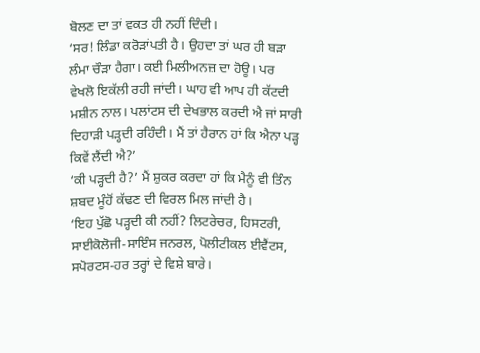ਬੋਲਣ ਦਾ ਤਾਂ ਵਕਤ ਹੀ ਨਹੀਂ ਦਿੰਦੀ।
‘ਸਰ! ਲਿੰਡਾ ਕਰੋੜਾਂਪਤੀ ਹੈ। ਉਹਦਾ ਤਾਂ ਘਰ ਹੀ ਬੜਾ ਲੰਮਾ ਚੌੜਾ ਹੈਗਾ। ਕਈ ਮਿਲੀਅਨਜ਼ ਦਾ ਹੋਊ। ਪਰ ਵੇਖਲੋ ਇਕੱਲੀ ਰਹੀ ਜਾਂਦੀ। ਘਾਹ ਵੀ ਆਪ ਹੀ ਕੱਟਦੀ ਮਸ਼ੀਨ ਨਾਲ। ਪਲਾਂਟਸ ਦੀ ਦੇਖਭਾਲ ਕਰਦੀ ਐ ਜਾਂ ਸਾਰੀ ਦਿਹਾੜੀ ਪੜ੍ਹਦੀ ਰਹਿੰਦੀ। ਮੈਂ ਤਾਂ ਹੈਰਾਨ ਹਾਂ ਕਿ ਐਨਾ ਪੜ੍ਹ ਕਿਵੇਂ ਲੈਂਦੀ ਐ?’
‘ਕੀ ਪੜ੍ਹਦੀ ਹੈ?’ ਮੈਂ ਸ਼ੁਕਰ ਕਰਦਾ ਹਾਂ ਕਿ ਮੈਨੂੰ ਵੀ ਤਿੰਨ ਸ਼ਬਦ ਮੂੰਹੋਂ ਕੱਢਣ ਦੀ ਵਿਰਲ ਮਿਲ ਜਾਂਦੀ ਹੈ।
‘ਇਹ ਪੁੱਛੋ ਪੜ੍ਹਦੀ ਕੀ ਨਹੀਂ? ਲਿਟਰੇਚਰ, ਹਿਸਟਰੀ, ਸਾਈਕੋਲੋਜੀ-ਸਾਇੰਸ ਜਨਰਲ, ਪੋਲੀਟੀਕਲ ਈਵੈਂਟਸ, ਸਪੋਰਟਸ-ਹਰ ਤਰ੍ਹਾਂ ਦੇ ਵਿਸ਼ੇ ਬਾਰੇ।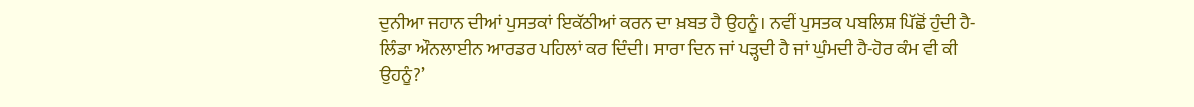ਦੁਨੀਆ ਜਹਾਨ ਦੀਆਂ ਪੁਸਤਕਾਂ ਇਕੱਠੀਆਂ ਕਰਨ ਦਾ ਖ਼ਬਤ ਹੈ ਉਹਨੂੰ। ਨਵੀਂ ਪੁਸਤਕ ਪਬਲਿਸ਼ ਪਿੱਛੋਂ ਹੁੰਦੀ ਹੈ-ਲਿੰਡਾ ਔਨਲਾਈਨ ਆਰਡਰ ਪਹਿਲਾਂ ਕਰ ਦਿੰਦੀ। ਸਾਰਾ ਦਿਨ ਜਾਂ ਪੜ੍ਹਦੀ ਹੈ ਜਾਂ ਘੁੰਮਦੀ ਹੈ-ਹੋਰ ਕੰਮ ਵੀ ਕੀ ਉਹਨੂੰ?’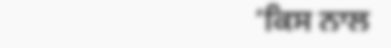‘ਕਿਸ ਨਾਲ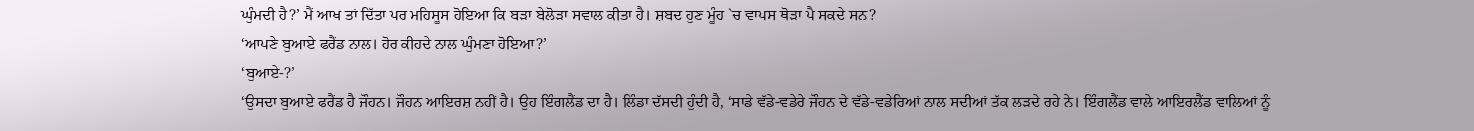ਘੁੰਮਦੀ ਹੈ?’ ਮੈਂ ਆਖ ਤਾਂ ਦਿੱਤਾ ਪਰ ਮਹਿਸੂਸ ਹੋਇਆ ਕਿ ਬੜਾ ਬੇਲੋੜਾ ਸਵਾਲ ਕੀਤਾ ਹੈ। ਸ਼ਬਦ ਹੁਣ ਮੂੰਹ `ਚ ਵਾਪਸ ਥੋੜਾ ਪੈ ਸਕਦੇ ਸਨ?
‘ਆਪਣੇ ਬੁਆਏ ਫਰੈਂਡ ਨਾਲ। ਹੋਰ ਕੀਹਦੇ ਨਾਲ ਘੁੰਮਣਾ ਹੋਇਆ?’
‘ਬੁਆਏ-?’
‘ਉਸਦਾ ਬੁਆਏ ਫਰੈਂਡ ਹੈ ਜੌਹਨ। ਜੌਹਨ ਆਇਰਸ਼ ਨਹੀਂ ਹੈ। ਉਹ ਇੰਗਲੈਂਡ ਦਾ ਹੈ। ਲਿੰਡਾ ਦੱਸਦੀ ਹੁੰਦੀ ਹੈ, ‘ਸਾਡੇ ਵੱਡੇ-ਵਡੇਰੇ ਜੌਹਨ ਦੇ ਵੱਡੇ-ਵਡੇਰਿਆਂ ਨਾਲ ਸਦੀਆਂ ਤੱਕ ਲੜਦੇ ਰਹੇ ਨੇ। ਇੰਗਲੈਂਡ ਵਾਲੇ ਆਇਰਲੈਂਡ ਵਾਲਿਆਂ ਨੂੰ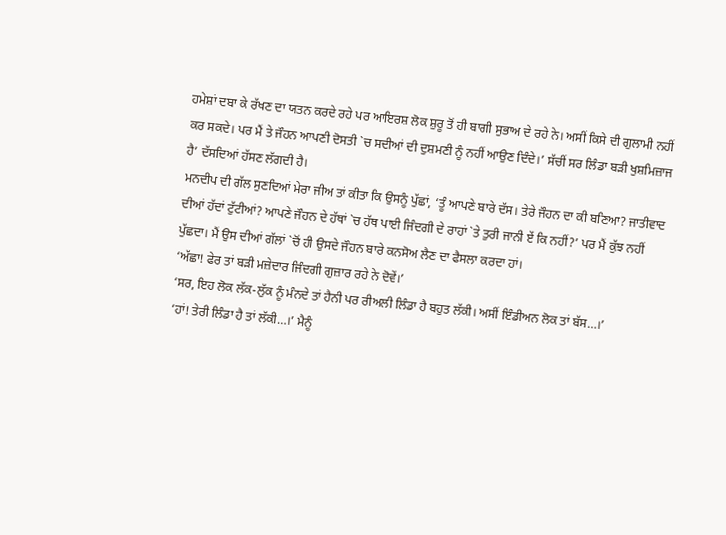ਹਮੇਸ਼ਾਂ ਦਬਾ ਕੇ ਰੱਖਣ ਦਾ ਯਤਨ ਕਰਦੇ ਰਹੇ ਪਰ ਆਇਰਸ਼ ਲੋਕ ਸ਼ੁਰੂ ਤੋਂ ਹੀ ਬਾਗੀ ਸੁਭਾਅ ਦੇ ਰਹੇ ਨੇ। ਅਸੀਂ ਕਿਸੇ ਦੀ ਗੁਲਾਮੀ ਨਹੀਂ ਕਰ ਸਕਦੇ। ਪਰ ਮੈਂ ਤੇ ਜੌਹਨ ਆਪਣੀ ਦੋਸਤੀ `ਚ ਸਦੀਆਂ ਦੀ ਦੁਸ਼ਮਣੀ ਨੂੰ ਨਹੀਂ ਆਉਣ ਦਿੰਦੇ।’ ਸੱਚੀਂ ਸਰ ਲਿੰਡਾ ਬੜੀ ਖੁਸ਼ਮਿਜ਼ਾਜ ਹੈ’ ਦੱਸਦਿਆਂ ਹੱਸਣ ਲੱਗਦੀ ਹੈ।
ਮਨਦੀਪ ਦੀ ਗੱਲ ਸੁਣਦਿਆਂ ਮੇਰਾ ਜੀਅ ਤਾਂ ਕੀਤਾ ਕਿ ਉਸਨੂੰ ਪੁੱਛਾਂ, ‘ਤੂੰ ਆਪਣੇ ਬਾਰੇ ਦੱਸ। ਤੇਰੇ ਜੌਹਨ ਦਾ ਕੀ ਬਣਿਆ? ਜਾਤੀਵਾਦ ਦੀਆਂ ਹੱਦਾਂ ਟੁੱਟੀਆਂ? ਆਪਣੇ ਜੌਹਨ ਦੇ ਹੱਥਾਂ `ਚ ਹੱਥ ਪਾਈ ਜਿੰਦਗੀ ਦੇ ਰਾਹਾਂ `ਤੇ ਤੁਰੀ ਜਾਨੀ ਏਂ ਕਿ ਨਹੀਂ?’ ਪਰ ਮੈਂ ਕੁੱਝ ਨਹੀਂ ਪੁੱਛਦਾ। ਮੈਂ ਉਸ ਦੀਆਂ ਗੱਲਾਂ `ਚੋਂ ਹੀ ਉਸਦੇ ਜੌਹਨ ਬਾਰੇ ਕਨਸੋਅ ਲੈਣ ਦਾ ਫੈਸਲਾ ਕਰਦਾ ਹਾਂ।
‘ਅੱਛਾ! ਫੇਰ ਤਾਂ ਬੜੀ ਮਜ਼ੇਦਾਰ ਜਿੰਦਗੀ ਗੁਜ਼ਾਰ ਰਹੇ ਨੇ ਦੋਵੇਂ।’
‘ਸਰ, ਇਹ ਲੋਕ ਲੱਕ-ਲੁੱਕ ਨੂੰ ਮੰਨਦੇ ਤਾਂ ਹੈਨੀ ਪਰ ਰੀਅਲੀ ਲਿੰਡਾ ਹੈ ਬਹੁਤ ਲੱਕੀ। ਅਸੀਂ ਇੰਡੀਅਨ ਲੋਕ ਤਾਂ ਬੱਸ…।’
‘ਹਾਂ! ਤੇਰੀ ਲਿੰਡਾ ਹੈ ਤਾਂ ਲੱਕੀ…।’ ਮੈਨੂੰ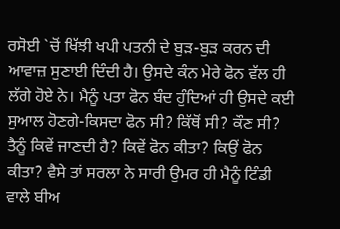ਰਸੋਈ `ਚੋਂ ਖਿੱਝੀ ਖਪੀ ਪਤਨੀ ਦੇ ਬੁੜ-ਬੁੜ ਕਰਨ ਦੀ ਆਵਾਜ਼ ਸੁਣਾਈ ਦਿੰਦੀ ਹੈ। ਉਸਦੇ ਕੰਨ ਮੇਰੇ ਫੋਨ ਵੱਲ ਹੀ ਲੱਗੇ ਹੋਏ ਨੇ। ਮੈਨੂੰ ਪਤਾ ਫੋਨ ਬੰਦ ਹੁੰਦਿਆਂ ਹੀ ਉਸਦੇ ਕਈ ਸੁਆਲ ਹੋਣਗੇ-ਕਿਸਦਾ ਫੋਨ ਸੀ? ਕਿੱਥੋਂ ਸੀ? ਕੌਣ ਸੀ? ਤੈਨੂੰ ਕਿਵੇਂ ਜਾਣਦੀ ਹੈ? ਕਿਵੇਂ ਫੋਨ ਕੀਤਾ? ਕਿਉਂ ਫੋਨ ਕੀਤਾ? ਵੈਸੇ ਤਾਂ ਸਰਲਾ ਨੇ ਸਾਰੀ ਉਮਰ ਹੀ ਮੈਨੂੰ ਟਿੰਡੀ ਵਾਲੇ ਬੀਅ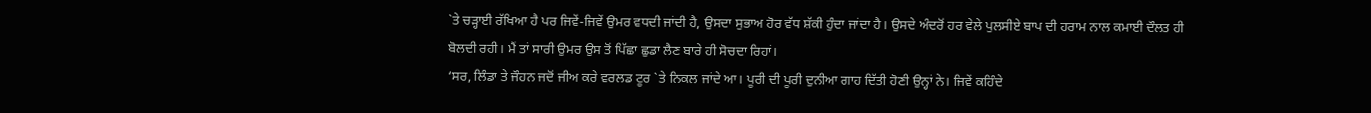`ਤੇ ਚੜ੍ਹਾਈ ਰੱਖਿਆ ਹੈ ਪਰ ਜਿਵੇਂ-ਜਿਵੇਂ ਉਮਰ ਵਧਦੀ ਜਾਂਦੀ ਹੈ, ਉਸਦਾ ਸੁਭਾਅ ਹੋਰ ਵੱਧ ਸ਼ੱਕੀ ਹੁੰਦਾ ਜਾਂਦਾ ਹੈ। ਉਸਦੇ ਅੰਦਰੋਂ ਹਰ ਵੇਲੇ ਪੁਲਸੀਏ ਬਾਪ ਦੀ ਹਰਾਮ ਨਾਲ ਕਮਾਈ ਦੌਲਤ ਹੀ ਬੋਲਦੀ ਰਹੀ। ਮੈਂ ਤਾਂ ਸਾਰੀ ਉਮਰ ਉਸ ਤੋਂ ਪਿੱਛਾ ਛੁਡਾ ਲੈਣ ਬਾਰੇ ਹੀ ਸੋਚਦਾ ਰਿਹਾਂ।
‘ਸਰ, ਲਿੰਡਾ ਤੇ ਜੌਹਨ ਜਦੋਂ ਜੀਅ ਕਰੇ ਵਰਲਡ ਟੂਰ `ਤੇ ਨਿਕਲ ਜਾਂਦੇ ਆ। ਪੂਰੀ ਦੀ ਪੂਰੀ ਦੁਨੀਆ ਗਾਹ ਦਿੱਤੀ ਹੋਣੀ ਉਨ੍ਹਾਂ ਨੇ। ਜਿਵੇਂ ਕਹਿੰਦੇ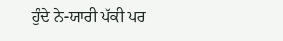ਹੁੰਦੇ ਨੇ-ਯਾਰੀ ਪੱਕੀ ਪਰ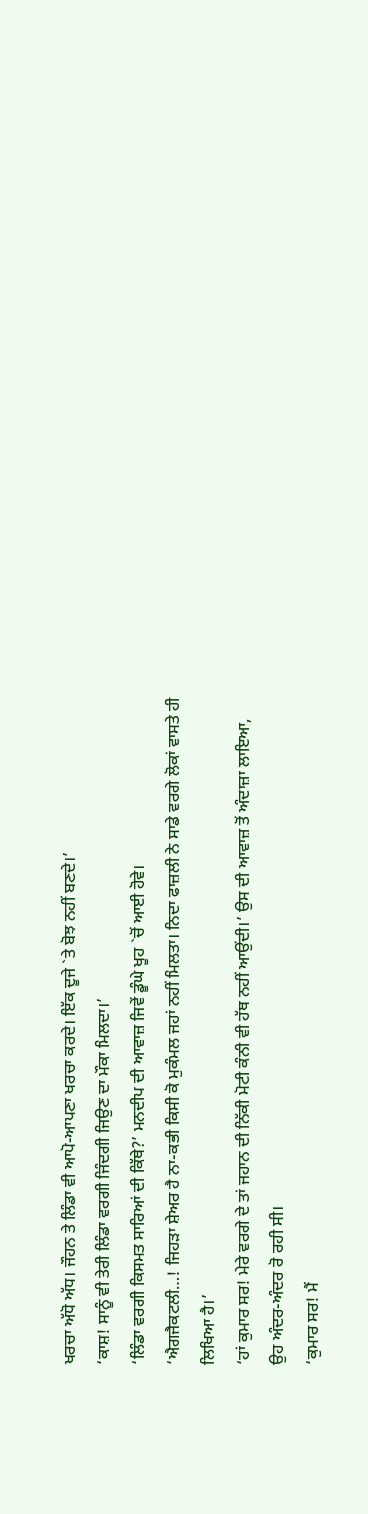ਖਰਚਾ ਅੱਧੋ ਅੱਧ। ਜੌਹਨ ਤੇ ਲਿੰਡਾ ਵੀ ਆਪੋ-ਆਪਣਾ ਖਰਚਾ ਕਰਦੇ। ਇੱਕ ਦੂਜੇ `ਤੇ ਬੋਝ ਨਹੀਂ ਬਣਦੇ।’
‘ਕਾਸ਼! ਸਾਨੂੰ ਵੀ ਤੇਰੀ ਲਿੰਡਾ ਵਰਗੀ ਜਿੰਦਗੀ ਜਿਉਣ ਦਾ ਮੌਕਾ ਮਿਲਦਾ।’
‘ਲਿੰਡਾ ਵਰਗੀ ਕਿਸਮਤ ਸਾਰਿਆਂ ਦੀ ਕਿੱਥੇ?’ ਮਨਦੀਪ ਦੀ ਆਵਾਜ਼ ਜਿਵੇਂ ਡੂੰਘੇ ਖੂਹ `ਚੋਂ ਆਈ ਹੋਵੇ।
‘ਐਗਜੈਕਟਲੀ…! ਜਿਹੜਾ ਸ਼ੇਅਰ ਹੈ ਨਾ-ਕਭੀ ਕਿਸੀ ਕੋ ਮੁਕੰਮਲ ਜਹਾਂ ਨਹੀਂ ਮਿਲਤਾ। ਨਿਦਾ ਫਾਜ਼ਲੀ ਨੇ ਸਾਡੇ ਵਰਗੇ ਲੋਕਾਂ ਵਾਸਤੇ ਹੀ ਲਿਖਿਆ ਹੈ।’
‘ਹਾਂ ਕੁਮਾਰ ਸਰ! ਮੇਰੇ ਵਰਗੇ ਦੇ ਤਾਂ ਜਹਾਨ ਦੀ ਨਿੱਕੀ ਮੋਟੀ ਕੰਨੀ ਵੀ ਹੱਥ ਨਹੀਂ ਆਉਂਦੀ।’ ਉਸ ਦੀ ਆਵਾਜ਼ ਤੋਂ ਅੰਦਾਜ਼ਾ ਲਾਇਆ, ਉਹ ਅੰਦਰ-ਅੰਦਰ ਰੋ ਰਹੀ ਸੀ।
‘ਕੁਮਾਰ ਸਰ! ਮੈਂ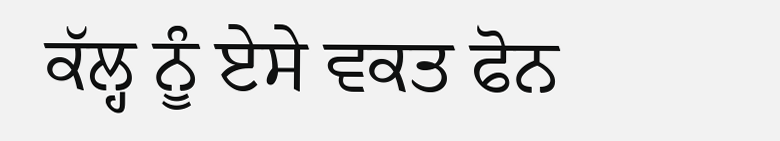ਕੱਲ੍ਹ ਨੂੰ ਏਸੇ ਵਕਤ ਫੋਨ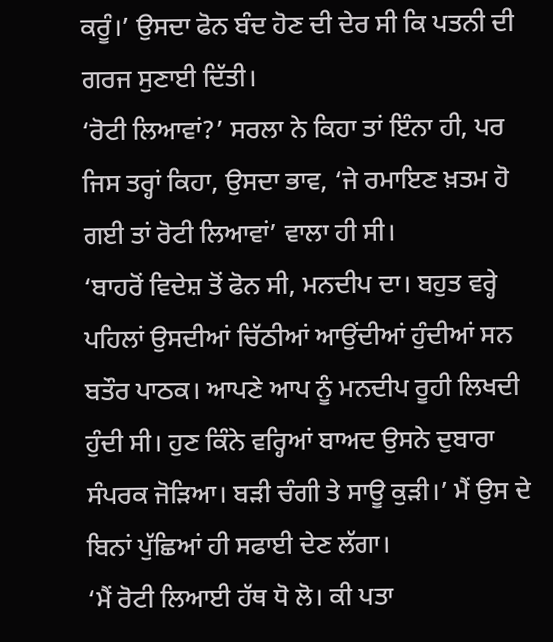ਕਰੂੰ।’ ਉਸਦਾ ਫੋਨ ਬੰਦ ਹੋਣ ਦੀ ਦੇਰ ਸੀ ਕਿ ਪਤਨੀ ਦੀ ਗਰਜ ਸੁਣਾਈ ਦਿੱਤੀ।
‘ਰੋਟੀ ਲਿਆਵਾਂ?’ ਸਰਲਾ ਨੇ ਕਿਹਾ ਤਾਂ ਇੰਨਾ ਹੀ, ਪਰ ਜਿਸ ਤਰ੍ਹਾਂ ਕਿਹਾ, ਉਸਦਾ ਭਾਵ, ‘ਜੇ ਰਮਾਇਣ ਖ਼ਤਮ ਹੋ ਗਈ ਤਾਂ ਰੋਟੀ ਲਿਆਵਾਂ’ ਵਾਲਾ ਹੀ ਸੀ।
‘ਬਾਹਰੋਂ ਵਿਦੇਸ਼ ਤੋਂ ਫੋਨ ਸੀ, ਮਨਦੀਪ ਦਾ। ਬਹੁਤ ਵਰ੍ਹੇ ਪਹਿਲਾਂ ਉਸਦੀਆਂ ਚਿੱਠੀਆਂ ਆਉਂਦੀਆਂ ਹੁੰਦੀਆਂ ਸਨ ਬਤੌਰ ਪਾਠਕ। ਆਪਣੇ ਆਪ ਨੂੰ ਮਨਦੀਪ ਰੂਹੀ ਲਿਖਦੀ ਹੁੰਦੀ ਸੀ। ਹੁਣ ਕਿੰਨੇ ਵਰ੍ਹਿਆਂ ਬਾਅਦ ਉਸਨੇ ਦੁਬਾਰਾ ਸੰਪਰਕ ਜੋੜਿਆ। ਬੜੀ ਚੰਗੀ ਤੇ ਸਾਊ ਕੁੜੀ।’ ਮੈਂ ਉਸ ਦੇ ਬਿਨਾਂ ਪੁੱਛਿਆਂ ਹੀ ਸਫਾਈ ਦੇਣ ਲੱਗਾ।
‘ਮੈਂ ਰੋਟੀ ਲਿਆਈ ਹੱਥ ਧੋ ਲੋ। ਕੀ ਪਤਾ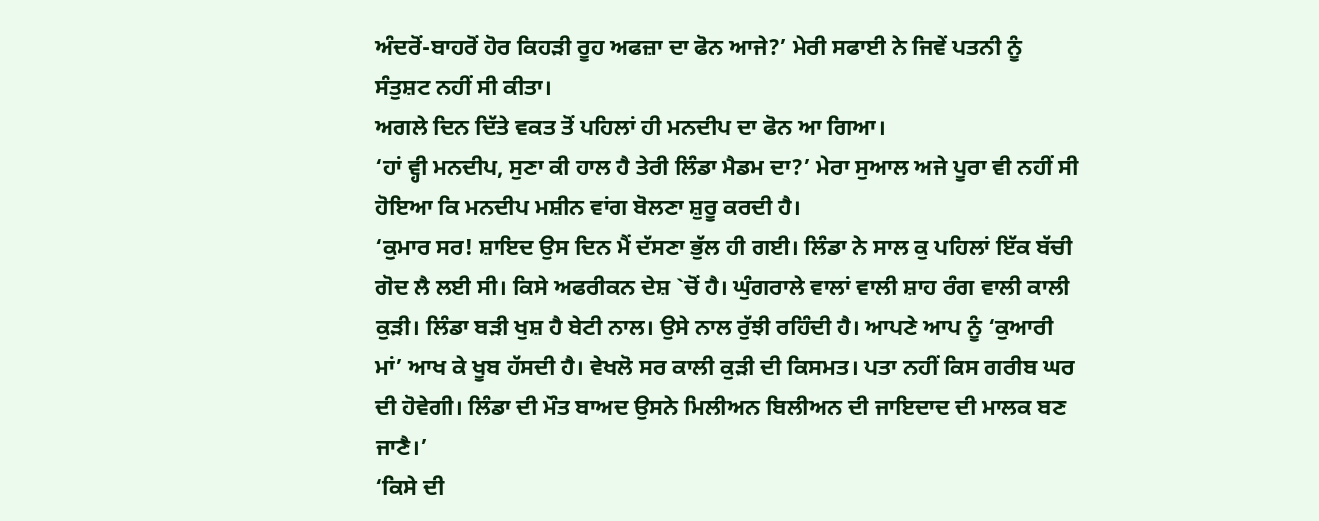ਅੰਦਰੋਂ-ਬਾਹਰੋਂ ਹੋਰ ਕਿਹੜੀ ਰੂਹ ਅਫਜ਼ਾ ਦਾ ਫੋਨ ਆਜੇ?’ ਮੇਰੀ ਸਫਾਈ ਨੇ ਜਿਵੇਂ ਪਤਨੀ ਨੂੰ ਸੰਤੁਸ਼ਟ ਨਹੀਂ ਸੀ ਕੀਤਾ।
ਅਗਲੇ ਦਿਨ ਦਿੱਤੇ ਵਕਤ ਤੋਂ ਪਹਿਲਾਂ ਹੀ ਮਨਦੀਪ ਦਾ ਫੋਨ ਆ ਗਿਆ।
‘ਹਾਂ ਵ੍ਹੀ ਮਨਦੀਪ, ਸੁਣਾ ਕੀ ਹਾਲ ਹੈ ਤੇਰੀ ਲਿੰਡਾ ਮੈਡਮ ਦਾ?’ ਮੇਰਾ ਸੁਆਲ ਅਜੇ ਪੂਰਾ ਵੀ ਨਹੀਂ ਸੀ ਹੋਇਆ ਕਿ ਮਨਦੀਪ ਮਸ਼ੀਨ ਵਾਂਗ ਬੋਲਣਾ ਸ਼ੁਰੂ ਕਰਦੀ ਹੈ।
‘ਕੁਮਾਰ ਸਰ! ਸ਼ਾਇਦ ਉਸ ਦਿਨ ਮੈਂ ਦੱਸਣਾ ਭੁੱਲ ਹੀ ਗਈ। ਲਿੰਡਾ ਨੇ ਸਾਲ ਕੁ ਪਹਿਲਾਂ ਇੱਕ ਬੱਚੀ ਗੋਦ ਲੈ ਲਈ ਸੀ। ਕਿਸੇ ਅਫਰੀਕਨ ਦੇਸ਼ `ਚੋਂ ਹੈ। ਘੁੰਗਰਾਲੇ ਵਾਲਾਂ ਵਾਲੀ ਸ਼ਾਹ ਰੰਗ ਵਾਲੀ ਕਾਲੀ ਕੁੜੀ। ਲਿੰਡਾ ਬੜੀ ਖੁਸ਼ ਹੈ ਬੇਟੀ ਨਾਲ। ਉਸੇ ਨਾਲ ਰੁੱਝੀ ਰਹਿੰਦੀ ਹੈ। ਆਪਣੇ ਆਪ ਨੂੰ ‘ਕੁਆਰੀ ਮਾਂ’ ਆਖ ਕੇ ਖੂਬ ਹੱਸਦੀ ਹੈ। ਵੇਖਲੋ ਸਰ ਕਾਲੀ ਕੁੜੀ ਦੀ ਕਿਸਮਤ। ਪਤਾ ਨਹੀਂ ਕਿਸ ਗਰੀਬ ਘਰ ਦੀ ਹੋਵੇਗੀ। ਲਿੰਡਾ ਦੀ ਮੌਤ ਬਾਅਦ ਉਸਨੇ ਮਿਲੀਅਨ ਬਿਲੀਅਨ ਦੀ ਜਾਇਦਾਦ ਦੀ ਮਾਲਕ ਬਣ ਜਾਣੈ।’
‘ਕਿਸੇ ਦੀ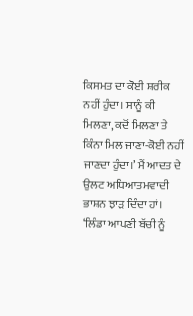ਕਿਸਮਤ ਦਾ ਕੋਈ ਸ਼ਰੀਕ ਨਹੀਂ ਹੁੰਦਾ। ਸਾਨੂੰ ਕੀ ਮਿਲਣਾ, ਕਦੋਂ ਮਿਲਣਾ ਤੇ ਕਿੰਨਾ ਮਿਲ ਜਾਣਾ-ਕੋਈ ਨਹੀਂ ਜਾਣਦਾ ਹੁੰਦਾ।’ ਮੈਂ ਆਦਤ ਦੇ ਉਲਟ ਅਧਿਆਤਮਵਾਦੀ ਭਾਸ਼ਨ ਝਾੜ ਦਿੰਦਾ ਹਾਂ।
‘ਲਿੰਡਾ ਆਪਣੀ ਬੱਚੀ ਨੂੰ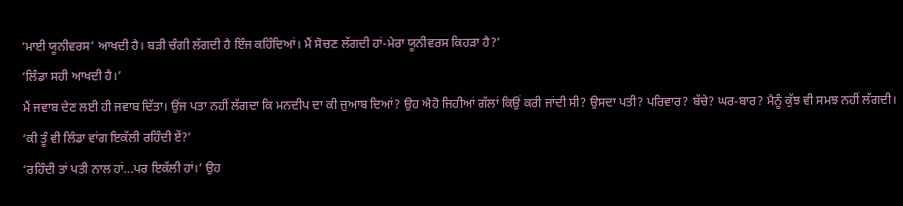‘ਮਾਈ ਯੂਨੀਵਰਸ’ ਆਖਦੀ ਹੈ। ਬੜੀ ਚੰਗੀ ਲੱਗਦੀ ਹੈ ਇੰਜ ਕਹਿੰਦਿਆਂ। ਮੈਂ ਸੋਚਣ ਲੱਗਦੀ ਹਾਂ-ਮੇਰਾ ਯੂਨੀਵਰਸ ਕਿਹੜਾ ਹੈ?’
‘ਲਿੰਡਾ ਸਹੀ ਆਖਦੀ ਹੈ।’
ਮੈਂ ਜਵਾਬ ਦੇਣ ਲਈ ਹੀ ਜਵਾਬ ਦਿੱਤਾ। ਉਂਜ ਪਤਾ ਨਹੀਂ ਲੱਗਦਾ ਕਿ ਮਨਦੀਪ ਦਾ ਕੀ ਜੁਆਬ ਦਿਆਂ? ਉਹ ਐਹੋ ਜਿਹੀਆਂ ਗੱਲਾਂ ਕਿਉਂ ਕਰੀ ਜਾਂਦੀ ਸੀ? ਉਸਦਾ ਪਤੀ? ਪਰਿਵਾਰ? ਬੱਚੇ? ਘਰ-ਬਾਰ? ਮੈਨੂੰ ਕੁੱਝ ਵੀ ਸਮਝ ਨਹੀਂ ਲੱਗਦੀ।
‘ਕੀ ਤੂੰ ਵੀ ਲਿੰਡਾ ਵਾਂਗ ਇਕੱਲੀ ਰਹਿੰਦੀ ਏਂ?’
‘ਰਹਿੰਦੀ ਤਾਂ ਪਤੀ ਨਾਲ ਹਾਂ…ਪਰ ਇਕੱਲੀ ਹਾਂ।’ ਉਹ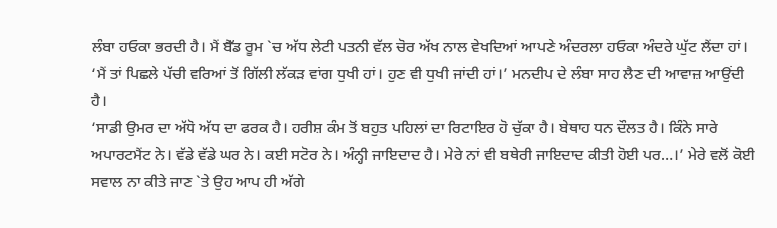ਲੰਬਾ ਹਓਕਾ ਭਰਦੀ ਹੈ। ਮੈਂ ਬੈੱਡ ਰੂਮ `ਚ ਅੱਧ ਲੇਟੀ ਪਤਨੀ ਵੱਲ ਚੋਰ ਅੱਖ ਨਾਲ ਵੇਖਦਿਆਂ ਆਪਣੇ ਅੰਦਰਲਾ ਹਓਕਾ ਅੰਦਰੇ ਘੁੱਟ ਲੈਂਦਾ ਹਾਂ।
‘ਮੈਂ ਤਾਂ ਪਿਛਲੇ ਪੱਚੀ ਵਰਿਆਂ ਤੋਂ ਗਿੱਲੀ ਲੱਕੜ ਵਾਂਗ ਧੁਖੀ ਹਾਂ। ਹੁਣ ਵੀ ਧੁਖੀ ਜਾਂਦੀ ਹਾਂ।’ ਮਨਦੀਪ ਦੇ ਲੰਬਾ ਸਾਹ ਲੈਣ ਦੀ ਆਵਾਜ਼ ਆਉਂਦੀ ਹੈ।
‘ਸਾਡੀ ਉਮਰ ਦਾ ਅੱਧੋ ਅੱਧ ਦਾ ਫਰਕ ਹੈ। ਹਰੀਸ਼ ਕੰਮ ਤੋਂ ਬਹੁਤ ਪਹਿਲਾਂ ਦਾ ਰਿਟਾਇਰ ਹੋ ਚੁੱਕਾ ਹੈ। ਬੇਥਾਹ ਧਨ ਦੌਲਤ ਹੈ। ਕਿੰਨੇ ਸਾਰੇ ਅਪਾਰਟਮੈਂਟ ਨੇ। ਵੱਡੇ ਵੱਡੇ ਘਰ ਨੇ। ਕਈ ਸਟੋਰ ਨੇ। ਅੰਨ੍ਹੀ ਜਾਇਦਾਦ ਹੈ। ਮੇਰੇ ਨਾਂ ਵੀ ਬਥੇਰੀ ਜਾਇਦਾਦ ਕੀਤੀ ਹੋਈ ਪਰ…।’ ਮੇਰੇ ਵਲੋਂ ਕੋਈ ਸਵਾਲ ਨਾ ਕੀਤੇ ਜਾਣ `ਤੇ ਉਹ ਆਪ ਹੀ ਅੱਗੇ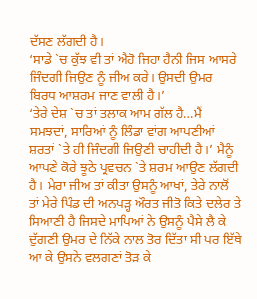ਦੱਸਣ ਲੱਗਦੀ ਹੈ।
‘ਸਾਡੇ `ਚ ਕੁੱਝ ਵੀ ਤਾਂ ਐਹੋ ਜਿਹਾ ਹੈਨੀ ਜਿਸ ਆਸਰੇ ਜਿੰਦਗੀ ਜਿਉਣ ਨੂੰ ਜੀਅ ਕਰੇ। ਉਸਦੀ ਉਮਰ ਬਿਰਧ ਆਸ਼ਰਮ ਜਾਣ ਵਾਲੀ ਹੈ।’
‘ਤੇਰੇ ਦੇਸ਼ `ਚ ਤਾਂ ਤਲਾਕ ਆਮ ਗੱਲ ਹੈ…ਮੈਂ ਸਮਝਦਾਂ, ਸਾਰਿਆਂ ਨੂੰ ਲਿੰਡਾ ਵਾਂਗ ਆਪਣੀਆਂ ਸ਼ਰਤਾਂ `ਤੇ ਹੀ ਜਿੰਦਗੀ ਜਿਉਣੀ ਚਾਹੀਦੀ ਹੈ।’ ਮੈਨੂੰ ਆਪਣੇ ਕੋਰੇ ਝੂਠੇ ਪ੍ਰਵਚਨ `ਤੇ ਸ਼ਰਮ ਆਉਣ ਲੱਗਦੀ ਹੈ। ਮੇਰਾ ਜੀਅ ਤਾਂ ਕੀਤਾ ਉਸਨੂੰ ਆਖਾਂ, ਤੇਰੇ ਨਾਲੋਂ ਤਾਂ ਮੇਰੇ ਪਿੰਡ ਦੀ ਅਨਪੜ੍ਹ ਔਰਤ ਜੀਤੋ ਕਿਤੇ ਦਲੇਰ ਤੇ ਸਿਆਣੀ ਹੈ ਜਿਸਦੇ ਮਾਪਿਆਂ ਨੇ ਉਸਨੂੰ ਪੈਸੇ ਲੈ ਕੇ ਦੁੱਗਣੀ ਉਮਰ ਦੇ ਨਿੱਕੇ ਨਾਲ ਤੋਰ ਦਿੱਤਾ ਸੀ ਪਰ ਇੱਥੇ ਆ ਕੇ ਉਸਨੇ ਵਲਗਣਾਂ ਤੋੜ ਕੇ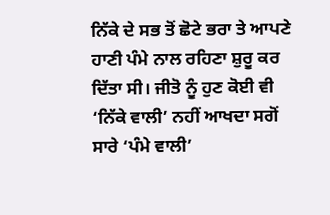ਨਿੱਕੇ ਦੇ ਸਭ ਤੋਂ ਛੋਟੇ ਭਰਾ ਤੇ ਆਪਣੇ ਹਾਣੀ ਪੰਮੇ ਨਾਲ ਰਹਿਣਾ ਸ਼ੁਰੂ ਕਰ ਦਿੱਤਾ ਸੀ। ਜੀਤੋ ਨੂੰ ਹੁਣ ਕੋਈ ਵੀ ‘ਨਿੱਕੇ ਵਾਲੀ’ ਨਹੀਂ ਆਖਦਾ ਸਗੋਂ ਸਾਰੇ ‘ਪੰਮੇ ਵਾਲੀ’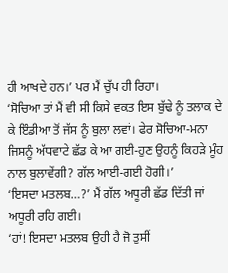ਹੀ ਆਖਦੇ ਹਨ।’ ਪਰ ਮੈਂ ਚੁੱਪ ਹੀ ਰਿਹਾ।
‘ਸੋਚਿਆ ਤਾਂ ਮੈਂ ਵੀ ਸੀ ਕਿਸੇ ਵਕਤ ਇਸ ਬੁੱਢੇ ਨੂੰ ਤਲਾਕ ਦੇ ਕੇ ਇੰਡੀਆ ਤੋਂ ਜੱਸ ਨੂੰ ਬੁਲਾ ਲਵਾਂ। ਫੇਰ ਸੋਚਿਆ-ਮਨਾ ਜਿਸਨੂੰ ਅੱਧਵਾਟੇ ਛੱਡ ਕੇ ਆ ਗਈ-ਹੁਣ ਉਹਨੂੰ ਕਿਹੜੇ ਮੂੰਹ ਨਾਲ ਬੁਲਾਵੇਂਗੀ? ਗੱਲ ਆਈ-ਗਈ ਹੋਗੀ।’
‘ਇਸਦਾ ਮਤਲਬ…?’ ਮੈਂ ਗੱਲ ਅਧੂਰੀ ਛੱਡ ਦਿੱਤੀ ਜਾਂ ਅਧੂਰੀ ਰਹਿ ਗਈ।
‘ਹਾਂ! ਇਸਦਾ ਮਤਲਬ ਉਹੀ ਹੈ ਜੋ ਤੁਸੀਂ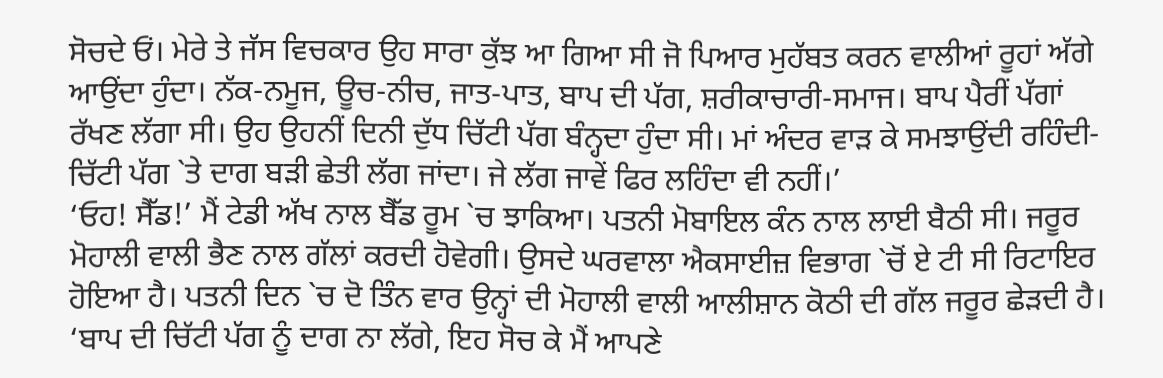ਸੋਚਦੇ ਓਂ। ਮੇਰੇ ਤੇ ਜੱਸ ਵਿਚਕਾਰ ਉਹ ਸਾਰਾ ਕੁੱਝ ਆ ਗਿਆ ਸੀ ਜੋ ਪਿਆਰ ਮੁਹੱਬਤ ਕਰਨ ਵਾਲੀਆਂ ਰੂਹਾਂ ਅੱਗੇ ਆਉਂਦਾ ਹੁੰਦਾ। ਨੱਕ-ਨਮੂਜ, ਊਚ-ਨੀਚ, ਜਾਤ-ਪਾਤ, ਬਾਪ ਦੀ ਪੱਗ, ਸ਼ਰੀਕਾਚਾਰੀ-ਸਮਾਜ। ਬਾਪ ਪੈਰੀਂ ਪੱਗਾਂ ਰੱਖਣ ਲੱਗਾ ਸੀ। ਉਹ ਉਹਨੀਂ ਦਿਨੀ ਦੁੱਧ ਚਿੱਟੀ ਪੱਗ ਬੰਨ੍ਹਦਾ ਹੁੰਦਾ ਸੀ। ਮਾਂ ਅੰਦਰ ਵਾੜ ਕੇ ਸਮਝਾਉਂਦੀ ਰਹਿੰਦੀ-ਚਿੱਟੀ ਪੱਗ `ਤੇ ਦਾਗ ਬੜੀ ਛੇਤੀ ਲੱਗ ਜਾਂਦਾ। ਜੇ ਲੱਗ ਜਾਵੇਂ ਫਿਰ ਲਹਿੰਦਾ ਵੀ ਨਹੀਂ।’
‘ਓਹ! ਸੈੱਡ!’ ਮੈਂ ਟੇਡੀ ਅੱਖ ਨਾਲ ਬੈੱਡ ਰੂਮ `ਚ ਝਾਕਿਆ। ਪਤਨੀ ਮੋਬਾਇਲ ਕੰਨ ਨਾਲ ਲਾਈ ਬੈਠੀ ਸੀ। ਜਰੂਰ ਮੋਹਾਲੀ ਵਾਲੀ ਭੈਣ ਨਾਲ ਗੱਲਾਂ ਕਰਦੀ ਹੋਵੇਗੀ। ਉਸਦੇ ਘਰਵਾਲਾ ਐਕਸਾਈਜ਼ ਵਿਭਾਗ `ਚੋਂ ਏ ਟੀ ਸੀ ਰਿਟਾਇਰ ਹੋਇਆ ਹੈ। ਪਤਨੀ ਦਿਨ `ਚ ਦੋ ਤਿੰਨ ਵਾਰ ਉਨ੍ਹਾਂ ਦੀ ਮੋਹਾਲੀ ਵਾਲੀ ਆਲੀਸ਼ਾਨ ਕੋਠੀ ਦੀ ਗੱਲ ਜਰੂਰ ਛੇੜਦੀ ਹੈ।
‘ਬਾਪ ਦੀ ਚਿੱਟੀ ਪੱਗ ਨੂੰ ਦਾਗ ਨਾ ਲੱਗੇ, ਇਹ ਸੋਚ ਕੇ ਮੈਂ ਆਪਣੇ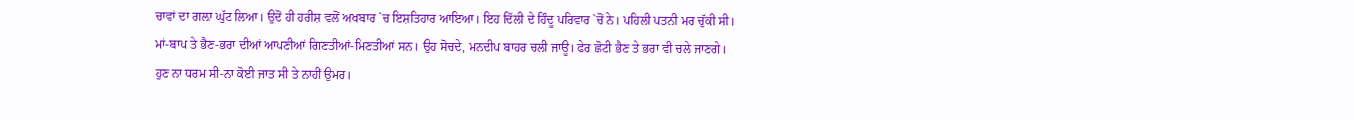ਚਾਵਾਂ ਦਾ ਗਲ਼ਾ ਘੁੱਟ ਲਿਆ। ਉਦੋਂ ਹੀ ਹਰੀਸ਼ ਵਲੋਂ ਅਖਬਾਰ `ਚ ਇਸ਼ਤਿਹਾਰ ਆਇਆ। ਇਹ ਦਿੱਲੀ ਦੇ ਹਿੰਦੂ ਪਰਿਵਾਰ `ਚੋਂ ਨੇ। ਪਹਿਲੀ ਪਤਨੀ ਮਰ ਚੁੱਕੀ ਸੀ। ਮਾਂ-ਬਾਪ ਤੇ ਭੈਣ-ਭਰਾ ਦੀਆਂ ਆਪਣੀਆਂ ਗਿਣਤੀਆਂ-ਮਿਣਤੀਆਂ ਸਨ। ਉਹ ਸੋਚਦੇ, ਮਨਦੀਪ ਬਾਹਰ ਚਲੀ ਜਾਊ। ਫੇਰ ਛੋਟੀ ਭੈਣ ਤੇ ਭਰਾ ਵੀ ਚਲੇ ਜਾਣਗੇ। ਹੁਣ ਨਾ ਧਰਮ ਸੀ-ਨਾ ਕੋਈ ਜਾਤ ਸੀ ਤੇ ਨਾਹੀਂ ਉਮਰ।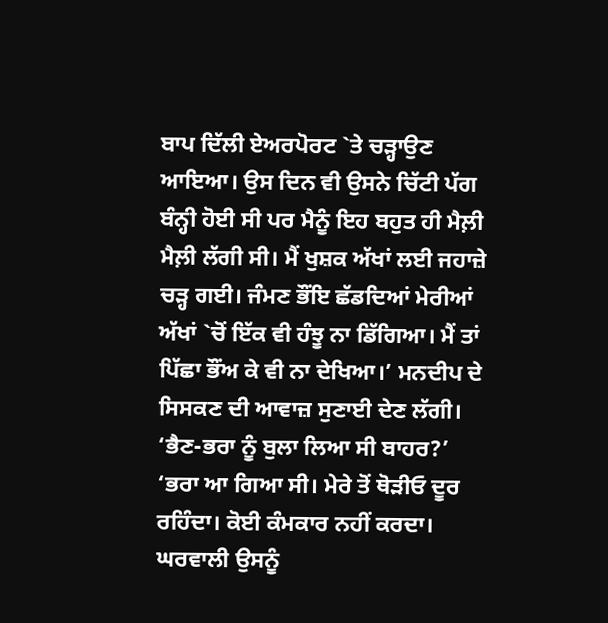ਬਾਪ ਦਿੱਲੀ ਏਅਰਪੋਰਟ `ਤੇ ਚੜ੍ਹਾਉਣ ਆਇਆ। ਉਸ ਦਿਨ ਵੀ ਉਸਨੇ ਚਿੱਟੀ ਪੱਗ ਬੰਨ੍ਹੀ ਹੋਈ ਸੀ ਪਰ ਮੈਨੂੰ ਇਹ ਬਹੁਤ ਹੀ ਮੈਲ਼ੀ ਮੈਲ਼ੀ ਲੱਗੀ ਸੀ। ਮੈਂ ਖੁਸ਼ਕ ਅੱਖਾਂ ਲਈ ਜਹਾਜ਼ੇ ਚੜ੍ਹ ਗਈ। ਜੰਮਣ ਭੌਂਇ ਛੱਡਦਿਆਂ ਮੇਰੀਆਂ ਅੱਖਾਂ `ਚੋਂ ਇੱਕ ਵੀ ਹੰਝੂ ਨਾ ਡਿੱਗਿਆ। ਮੈਂ ਤਾਂ ਪਿੱਛਾ ਭੌਂਅ ਕੇ ਵੀ ਨਾ ਦੇਖਿਆ।’ ਮਨਦੀਪ ਦੇ ਸਿਸਕਣ ਦੀ ਆਵਾਜ਼ ਸੁਣਾਈ ਦੇਣ ਲੱਗੀ।
‘ਭੈਣ-ਭਰਾ ਨੂੰ ਬੁਲਾ ਲਿਆ ਸੀ ਬਾਹਰ?’
‘ਭਰਾ ਆ ਗਿਆ ਸੀ। ਮੇਰੇ ਤੋਂ ਥੋੜੀਓ ਦੂਰ ਰਹਿੰਦਾ। ਕੋਈ ਕੰਮਕਾਰ ਨਹੀਂ ਕਰਦਾ। ਘਰਵਾਲੀ ਉਸਨੂੰ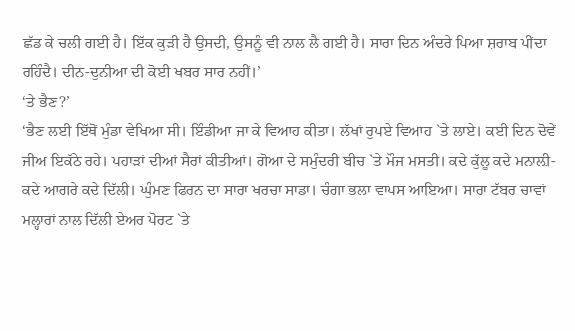ਛੱਡ ਕੇ ਚਲੀ ਗਈ ਹੈ। ਇੱਕ ਕੁੜੀ ਹੈ ਉਸਦੀ, ਉਸਨੂੰ ਵੀ ਨਾਲ ਲੈ ਗਈ ਹੈ। ਸਾਰਾ ਦਿਨ ਅੰਦਰੇ ਪਿਆ ਸ਼ਰਾਬ ਪੀਂਦਾ ਰਹਿੰਦੈ। ਦੀਨ-ਦੁਨੀਆ ਦੀ ਕੋਈ ਖਬਰ ਸਾਰ ਨਹੀਂ।’
‘ਤੇ ਭੈਣ?’
‘ਭੈਣ ਲਈ ਇੱਥੋਂ ਮੁੰਡਾ ਵੇਖਿਆ ਸੀ। ਇੰਡੀਆ ਜਾ ਕੇ ਵਿਆਹ ਕੀਤਾ। ਲੱਖਾਂ ਰੁਪਏ ਵਿਆਹ `ਤੇ ਲਾਏ। ਕਈ ਦਿਨ ਦੋਵੇਂ ਜੀਅ ਇਕੱਠੇ ਰਹੇ। ਪਹਾੜਾਂ ਦੀਆਂ ਸੈਰਾਂ ਕੀਤੀਆਂ। ਗੋਆ ਦੇ ਸਮੁੰਦਰੀ ਬੀਚ `ਤੇ ਮੌਜ ਮਸਤੀ। ਕਦੇ ਕੁੱਲੂ ਕਦੇ ਮਨਾਲ਼ੀ-ਕਦੇ ਆਗਰੇ ਕਦੇ ਦਿੱਲੀ। ਘੁੰਮਣ ਫਿਰਨ ਦਾ ਸਾਰਾ ਖਰਚਾ ਸਾਡਾ। ਚੰਗਾ ਭਲਾ ਵਾਪਸ ਆਇਆ। ਸਾਰਾ ਟੱਬਰ ਚਾਵਾਂ ਮਲ੍ਹਾਰਾਂ ਨਾਲ ਦਿੱਲੀ ਏਅਰ ਪੋਰਟ `ਤੇ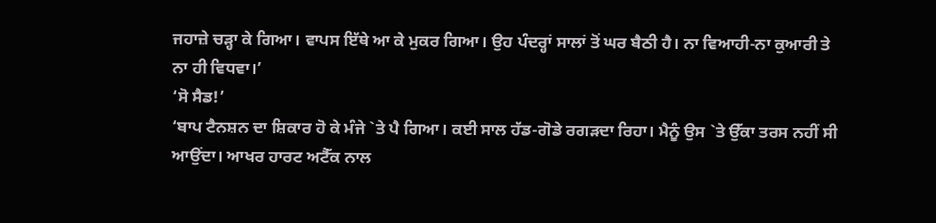ਜਹਾਜ਼ੇ ਚੜ੍ਹਾ ਕੇ ਗਿਆ। ਵਾਪਸ ਇੱਥੇ ਆ ਕੇ ਮੁਕਰ ਗਿਆ। ਉਹ ਪੰਦਰ੍ਹਾਂ ਸਾਲਾਂ ਤੋਂ ਘਰ ਬੈਠੀ ਹੈ। ਨਾ ਵਿਆਹੀ-ਨਾ ਕੁਆਰੀ ਤੇ ਨਾ ਹੀ ਵਿਧਵਾ।’
‘ਸੋ ਸੈਡ!’
‘ਬਾਪ ਟੈਨਸ਼ਨ ਦਾ ਸ਼ਿਕਾਰ ਹੋ ਕੇ ਮੰਜੇ `ਤੇ ਪੈ ਗਿਆ। ਕਈ ਸਾਲ ਹੱਡ-ਗੋਡੇ ਰਗੜਦਾ ਰਿਹਾ। ਮੈਨੂੰ ਉਸ `ਤੇ ਉੱਕਾ ਤਰਸ ਨਹੀਂ ਸੀ ਆਉਂਦਾ। ਆਖਰ ਹਾਰਟ ਅਟੈੱਕ ਨਾਲ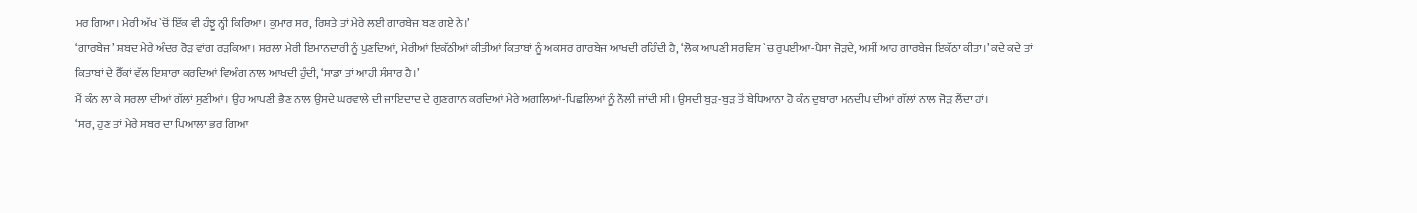ਮਰ ਗਿਆ। ਮੇਰੀ ਅੱਖ `ਚੋਂ ਇੱਕ ਵੀ ਹੰਝੂ ਨ੍ਹੀ ਕਿਰਿਆ। ਕੁਮਾਰ ਸਰ, ਰਿਸ਼ਤੇ ਤਾਂ ਮੇਰੇ ਲਈ ਗਾਰਬੇਜ ਬਣ ਗਏ ਨੇ।’
‘ਗਾਰਬੇਜ’ ਸ਼ਬਦ ਮੇਰੇ ਅੰਦਰ ਰੋੜ ਵਾਂਗ ਰੜਕਿਆ। ਸਰਲਾ ਮੇਰੀ ਇਮਾਨਦਾਰੀ ਨੂੰ ਪੁਣਦਿਆਂ, ਮੇਰੀਆਂ ਇਕੱਠੀਆਂ ਕੀਤੀਆਂ ਕਿਤਾਬਾਂ ਨੂੰ ਅਕਸਰ ਗਾਰਬੇਜ ਆਖਦੀ ਰਹਿੰਦੀ ਹੈ, ‘ਲੋਕ ਆਪਣੀ ਸਰਵਿਸ `ਚ ਰੁਪਈਆ-ਪੈਸਾ ਜੋੜਦੇ, ਅਸੀਂ ਆਹ ਗਾਰਬੇਜ ਇਕੱਠਾ ਕੀਤਾ।’ ਕਦੇ ਕਦੇ ਤਾਂ ਕਿਤਾਬਾਂ ਦੇ ਰੈੱਕਾਂ ਵੱਲ ਇਸ਼ਾਰਾ ਕਰਦਿਆਂ ਵਿਅੰਗ ਨਾਲ ਆਖਦੀ ਹੁੰਦੀ, ‘ਸਾਡਾ ਤਾਂ ਆਹੀ ਸੰਸਾਰ ਹੈ।’
ਮੈਂ ਕੰਨ ਲਾ ਕੇ ਸਰਲਾ ਦੀਆਂ ਗੱਲਾਂ ਸੁਣੀਆਂ। ਉਹ ਆਪਣੀ ਭੈਣ ਨਾਲ ਉਸਦੇ ਘਰਵਾਲੇ ਦੀ ਜਾਇਦਾਦ ਦੇ ਗੁਣਗਾਨ ਕਰਦਿਆਂ ਮੇਰੇ ਅਗਲਿਆਂ-ਪਿਛਲਿਆਂ ਨੂੰ ਨੌਲੀ ਜਾਂਦੀ ਸੀ। ਉਸਦੀ ਬੁੜ-ਬੁੜ ਤੋਂ ਬੇਧਿਆਨਾ ਹੋ ਕੰਨ ਦੁਬਾਰਾ ਮਨਦੀਪ ਦੀਆਂ ਗੱਲਾਂ ਨਾਲ ਜੋੜ ਲੈਂਦਾ ਹਾਂ।
‘ਸਰ, ਹੁਣ ਤਾਂ ਮੇਰੇ ਸਬਰ ਦਾ ਪਿਆਲਾ ਭਰ ਗਿਆ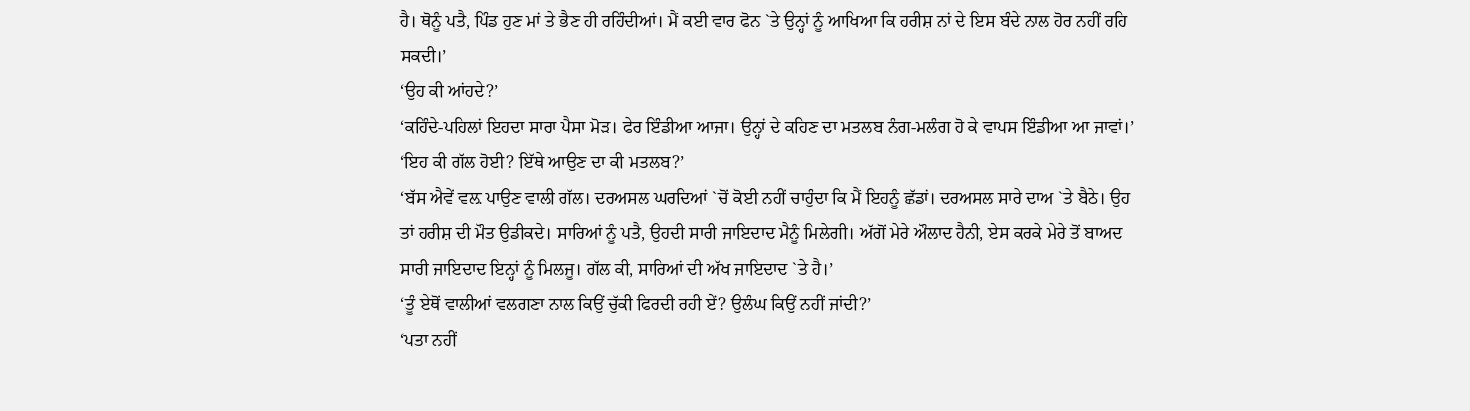ਹੈ। ਥੋਨੂੰ ਪਤੈ, ਪਿੰਡ ਹੁਣ ਮਾਂ ਤੇ ਭੈਣ ਹੀ ਰਹਿੰਦੀਆਂ। ਮੈਂ ਕਈ ਵਾਰ ਫੋਨ `ਤੇ ਉਨ੍ਹਾਂ ਨੂੰ ਆਖਿਆ ਕਿ ਹਰੀਸ਼ ਨਾਂ ਦੇ ਇਸ ਬੰਦੇ ਨਾਲ ਹੋਰ ਨਹੀਂ ਰਹਿ ਸਕਦੀ।’
‘ਉਹ ਕੀ ਆਂਹਦੇ?’
‘ਕਹਿੰਦੇ-ਪਹਿਲਾਂ ਇਹਦਾ ਸਾਰਾ ਪੈਸਾ ਮੋੜ। ਫੇਰ ਇੰਡੀਆ ਆਜਾ। ਉਨ੍ਹਾਂ ਦੇ ਕਹਿਣ ਦਾ ਮਤਲਬ ਨੰਗ-ਮਲੰਗ ਹੋ ਕੇ ਵਾਪਸ ਇੰਡੀਆ ਆ ਜਾਵਾਂ।’
‘ਇਹ ਕੀ ਗੱਲ ਹੋਈ? ਇੱਥੇ ਆਉਣ ਦਾ ਕੀ ਮਤਲਬ?’
‘ਬੱਸ ਐਵੇਂ ਵਲ਼ ਪਾਉਣ ਵਾਲੀ ਗੱਲ। ਦਰਅਸਲ ਘਰਦਿਆਂ `ਚੋਂ ਕੋਈ ਨਹੀਂ ਚਾਹੁੰਦਾ ਕਿ ਮੈਂ ਇਹਨੂੰ ਛੱਡਾਂ। ਦਰਅਸਲ ਸਾਰੇ ਦਾਅ `ਤੇ ਬੈਠੇ। ਉਹ ਤਾਂ ਹਰੀਸ਼ ਦੀ ਮੌਤ ਉਡੀਕਦੇ। ਸਾਰਿਆਂ ਨੂੰ ਪਤੈ, ਉਹਦੀ ਸਾਰੀ ਜਾਇਦਾਦ ਮੈਨੂੰ ਮਿਲੇਗੀ। ਅੱਗੋਂ ਮੇਰੇ ਔਲਾਦ ਹੈਨੀ, ਏਸ ਕਰਕੇ ਮੇਰੇ ਤੋਂ ਬਾਅਦ ਸਾਰੀ ਜਾਇਦਾਦ ਇਨ੍ਹਾਂ ਨੂੰ ਮਿਲਜੂ। ਗੱਲ ਕੀ, ਸਾਰਿਆਂ ਦੀ ਅੱਖ ਜਾਇਦਾਦ `ਤੇ ਹੈ।’
‘ਤੂੰ ਏਥੋਂ ਵਾਲੀਆਂ ਵਲਗਣਾ ਨਾਲ ਕਿਉਂ ਚੁੱਕੀ ਫਿਰਦੀ ਰਹੀ ਏਂ? ਉਲੰਘ ਕਿਉਂ ਨਹੀਂ ਜਾਂਦੀ?’
‘ਪਤਾ ਨਹੀਂ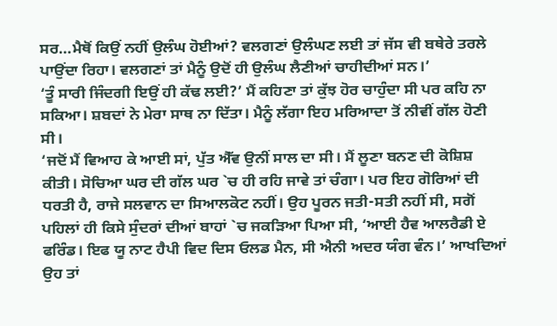ਸਰ…ਮੈਥੋਂ ਕਿਉਂ ਨਹੀਂ ਉਲੰਘ ਹੋਈਆਂ? ਵਲਗਣਾਂ ਉਲੰਘਣ ਲਈ ਤਾਂ ਜੱਸ ਵੀ ਬਥੇਰੇ ਤਰਲੇ ਪਾਉਂਦਾ ਰਿਹਾ। ਵਲਗਣਾਂ ਤਾਂ ਮੈਨੂੰ ਉਦੋਂ ਹੀ ਉਲੰਘ ਲੈਣੀਆਂ ਚਾਹੀਦੀਆਂ ਸਨ।’
‘ਤੂੰ ਸਾਰੀ ਜਿੰਦਗੀ ਇਉਂ ਹੀ ਕੱਢ ਲਈ?’ ਮੈਂ ਕਹਿਣਾ ਤਾਂ ਕੁੱਝ ਹੋਰ ਚਾਹੁੰਦਾ ਸੀ ਪਰ ਕਹਿ ਨਾ ਸਕਿਆ। ਸ਼ਬਦਾਂ ਨੇ ਮੇਰਾ ਸਾਥ ਨਾ ਦਿੱਤਾ। ਮੈਨੂੰ ਲੱਗਾ ਇਹ ਮਰਿਆਦਾ ਤੋਂ ਨੀਵੀਂ ਗੱਲ ਹੋਣੀ ਸੀ।
‘ਜਦੋਂ ਮੈਂ ਵਿਆਹ ਕੇ ਆਈ ਸਾਂ, ਪੁੱਤ ਐੱਵ ਉਨੀਂ ਸਾਲ ਦਾ ਸੀ। ਮੈਂ ਲੂਣਾ ਬਨਣ ਦੀ ਕੋਸ਼ਿਸ਼ ਕੀਤੀ। ਸੋਚਿਆ ਘਰ ਦੀ ਗੱਲ ਘਰ `ਚ ਹੀ ਰਹਿ ਜਾਵੇ ਤਾਂ ਚੰਗਾ। ਪਰ ਇਹ ਗੋਰਿਆਂ ਦੀ ਧਰਤੀ ਹੈ, ਰਾਜੇ ਸਲਵਾਨ ਦਾ ਸਿਆਲਕੋਟ ਨਹੀਂ। ਉਹ ਪੂਰਨ ਜਤੀ-ਸਤੀ ਨਹੀਂ ਸੀ, ਸਗੋਂ ਪਹਿਲਾਂ ਹੀ ਕਿਸੇ ਸੁੰਦਰਾਂ ਦੀਆਂ ਬਾਹਾਂ `ਚ ਜਕੜਿਆ ਪਿਆ ਸੀ, ‘ਆਈ ਹੈਵ ਆਲਰੈਡੀ ਏ ਫਰਿੰਡ। ਇਫ ਯੂ ਨਾਟ ਹੈਪੀ ਵਿਦ ਦਿਸ ਓਲਡ ਮੈਨ, ਸੀ ਐਨੀ ਅਦਰ ਯੰਗ ਵੰਨ।’ ਆਖਦਿਆਂ ਉਹ ਤਾਂ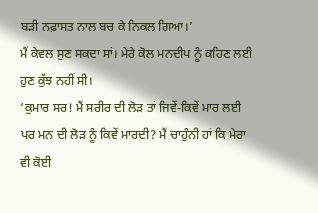ਬੜੀ ਨਫ਼ਾਸਤ ਨਾਲ ਬਚ ਕੇ ਨਿਕਲ ਗਿਆ।’
ਮੈਂ ਕੇਵਲ ਸੁਣ ਸਕਦਾ ਸਾਂ। ਮੇਰੇ ਕੋਲ ਮਨਦੀਪ ਨੂੰ ਕਹਿਣ ਲਈ ਹੁਣ ਕੁੱਝ ਨਹੀਂ ਸੀ।
‘ਕੁਮਾਰ ਸਰ! ਮੈਂ ਸਰੀਰ ਦੀ ਲੋੜ ਤਾਂ ਜਿਵੇਂ-ਕਿਵੇਂ ਮਾਰ ਲਈ ਪਰ ਮਨ ਦੀ ਲੋੜ ਨੂੰ ਕਿਵੇਂ ਮਾਰਦੀ? ਮੈਂ ਚਾਹੁੰਨੀ ਹਾਂ ਕਿ ਮੇਰਾ ਵੀ ਕੋਈ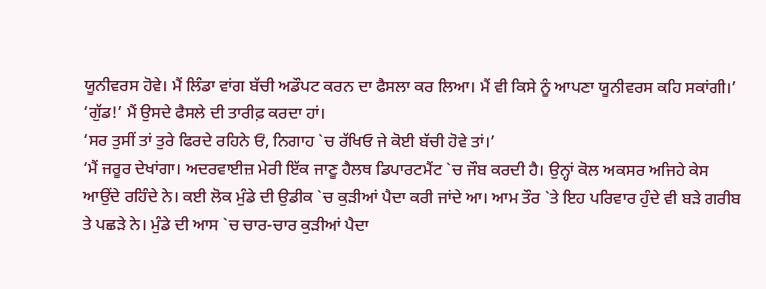ਯੂਨੀਵਰਸ ਹੋਵੇ। ਮੈਂ ਲਿੰਡਾ ਵਾਂਗ ਬੱਚੀ ਅਡੌਪਟ ਕਰਨ ਦਾ ਫੈਸਲਾ ਕਰ ਲਿਆ। ਮੈਂ ਵੀ ਕਿਸੇ ਨੂੰ ਆਪਣਾ ਯੂਨੀਵਰਸ ਕਹਿ ਸਕਾਂਗੀ।’
‘ਗੁੱਡ!’ ਮੈਂ ਉਸਦੇ ਫੈਸਲੇ ਦੀ ਤਾਰੀਫ਼ ਕਰਦਾ ਹਾਂ।
‘ਸਰ ਤੁਸੀਂ ਤਾਂ ਤੁਰੇ ਫਿਰਦੇ ਰਹਿਨੇ ਓਂ, ਨਿਗਾਹ `ਚ ਰੱਖਿਓ ਜੇ ਕੋਈ ਬੱਚੀ ਹੋਵੇ ਤਾਂ।’
‘ਮੈਂ ਜਰੂਰ ਦੇਖਾਂਗਾ। ਅਦਰਵਾਈਜ਼ ਮੇਰੀ ਇੱਕ ਜਾਣੂ ਹੈਲਥ ਡਿਪਾਰਟਮੈਂਟ `ਚ ਜੌਬ ਕਰਦੀ ਹੈ। ਉਨ੍ਹਾਂ ਕੋਲ ਅਕਸਰ ਅਜਿਹੇ ਕੇਸ ਆਉਂਦੇ ਰਹਿੰਦੇ ਨੇ। ਕਈ ਲੋਕ ਮੁੰਡੇ ਦੀ ਉਡੀਕ `ਚ ਕੁੜੀਆਂ ਪੈਦਾ ਕਰੀ ਜਾਂਦੇ ਆ। ਆਮ ਤੌਰ `ਤੇ ਇਹ ਪਰਿਵਾਰ ਹੁੰਦੇ ਵੀ ਬੜੇ ਗਰੀਬ ਤੇ ਪਛੜੇ ਨੇ। ਮੁੰਡੇ ਦੀ ਆਸ `ਚ ਚਾਰ-ਚਾਰ ਕੁੜੀਆਂ ਪੈਦਾ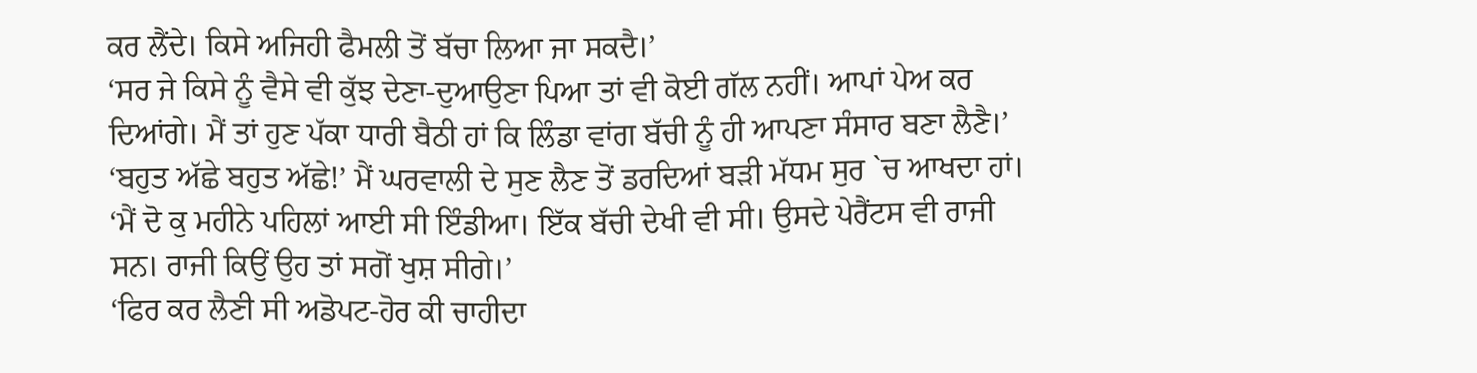ਕਰ ਲੈਂਦੇ। ਕਿਸੇ ਅਜਿਹੀ ਫੈਮਲੀ ਤੋਂ ਬੱਚਾ ਲਿਆ ਜਾ ਸਕਦੈ।’
‘ਸਰ ਜੇ ਕਿਸੇ ਨੂੰ ਵੈਸੇ ਵੀ ਕੁੱਝ ਦੇਣਾ-ਦੁਆਉਣਾ ਪਿਆ ਤਾਂ ਵੀ ਕੋਈ ਗੱਲ ਨਹੀਂ। ਆਪਾਂ ਪੇਅ ਕਰ ਦਿਆਂਗੇ। ਮੈਂ ਤਾਂ ਹੁਣ ਪੱਕਾ ਧਾਰੀ ਬੈਠੀ ਹਾਂ ਕਿ ਲਿੰਡਾ ਵਾਂਗ ਬੱਚੀ ਨੂੰ ਹੀ ਆਪਣਾ ਸੰਸਾਰ ਬਣਾ ਲੈਣੈ।’
‘ਬਹੁਤ ਅੱਛੇ ਬਹੁਤ ਅੱਛੇ!’ ਮੈਂ ਘਰਵਾਲੀ ਦੇ ਸੁਣ ਲੈਣ ਤੋਂ ਡਰਦਿਆਂ ਬੜੀ ਮੱਧਮ ਸੁਰ `ਚ ਆਖਦਾ ਹਾਂ।
‘ਮੈਂ ਦੋ ਕੁ ਮਹੀਨੇ ਪਹਿਲਾਂ ਆਈ ਸੀ ਇੰਡੀਆ। ਇੱਕ ਬੱਚੀ ਦੇਖੀ ਵੀ ਸੀ। ਉਸਦੇ ਪੇਰੈਂਟਸ ਵੀ ਰਾਜੀ ਸਨ। ਰਾਜੀ ਕਿਉਂ ਉਹ ਤਾਂ ਸਗੋਂ ਖੁਸ਼ ਸੀਗੇ।’
‘ਫਿਰ ਕਰ ਲੈਣੀ ਸੀ ਅਡੋਪਟ-ਹੋਰ ਕੀ ਚਾਹੀਦਾ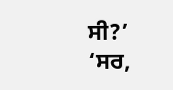ਸੀ?’
‘ਸਰ,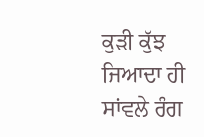ਕੁੜੀ ਕੁੱਝ ਜਿਆਦਾ ਹੀ ਸਾਂਵਲੇ ਰੰਗ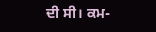ਦੀ ਸੀ। ਕਮ-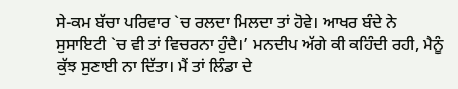ਸੇ-ਕਮ ਬੱਚਾ ਪਰਿਵਾਰ `ਚ ਰਲਦਾ ਮਿਲਦਾ ਤਾਂ ਹੋਵੇ। ਆਖਰ ਬੰਦੇ ਨੇ ਸੁਸਾਇਟੀ `ਚ ਵੀ ਤਾਂ ਵਿਚਰਨਾ ਹੁੰਦੈ।’ ਮਨਦੀਪ ਅੱਗੇ ਕੀ ਕਹਿੰਦੀ ਰਹੀ, ਮੈਨੂੰ ਕੁੱਝ ਸੁਣਾਈ ਨਾ ਦਿੱਤਾ। ਮੈਂ ਤਾਂ ਲਿੰਡਾ ਦੇ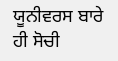ਯੂਨੀਵਰਸ ਬਾਰੇ ਹੀ ਸੋਚੀ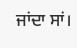ਜਾਂਦਾ ਸਾਂ।